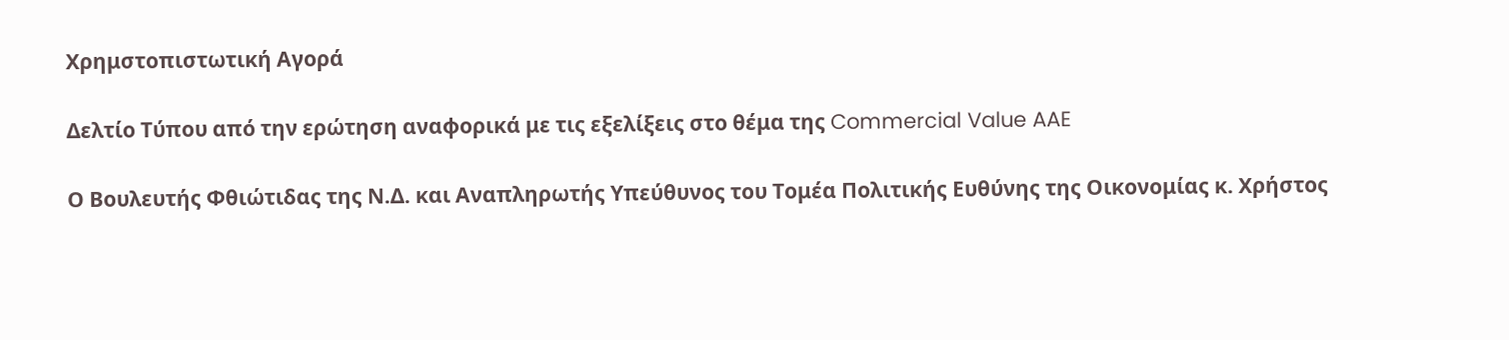Χρημστοπιστωτική Αγορά

Δελτίο Τύπου από την ερώτηση αναφορικά με τις εξελίξεις στο θέμα της Commercial Value AAE

Ο Βουλευτής Φθιώτιδας της Ν.Δ. και Αναπληρωτής Υπεύθυνος του Τομέα Πολιτικής Ευθύνης της Οικονομίας κ. Χρήστος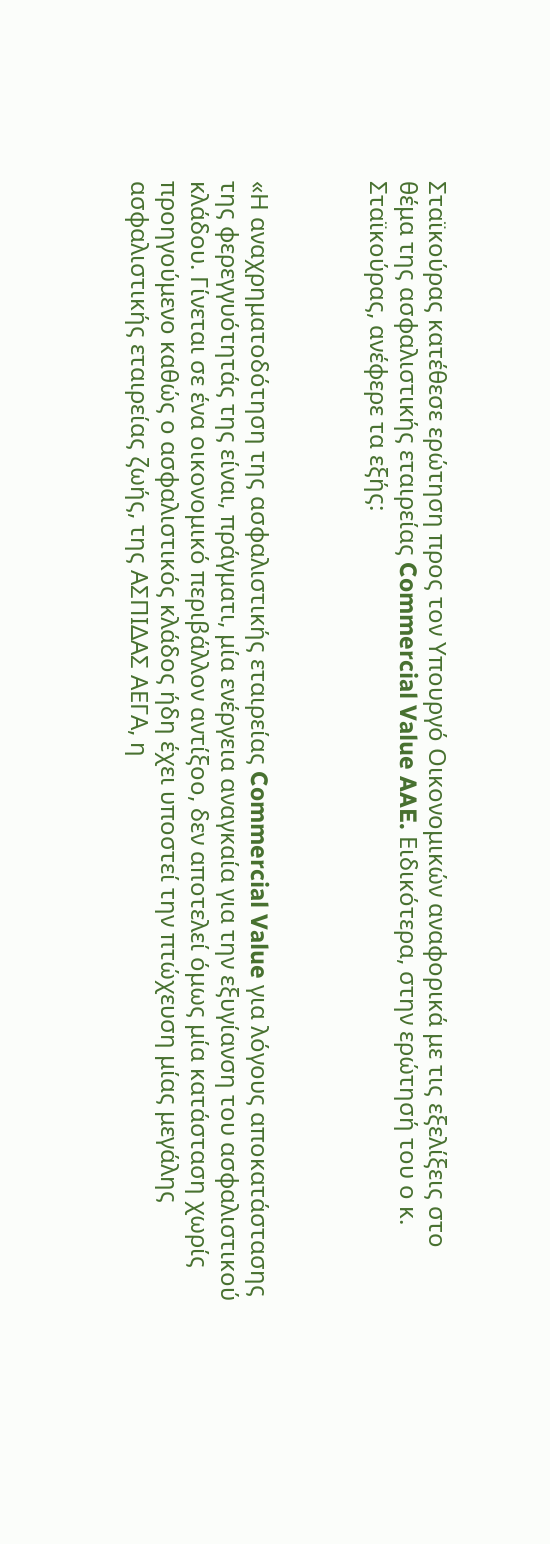Σταϊκούρας κατέθεσε ερώτηση προς τον Υπουργό Οικονομικών αναφορικά με τις εξελίξεις στο θέμα της ασφαλιστικής εταιρείας Commercial Value AAE. Ειδικότερα, στην ερώτησή του ο κ. Σταϊκούρας, ανέφερε τα εξής:



«Η αναχρηματοδότηση της ασφαλιστικής εταιρείας Commercial Value για λόγους αποκατάστασης της φερεγγυότητάς της είναι, πράγματι, μία ενέργεια αναγκαία για την εξυγίανση του ασφαλιστικού κλάδου. Γίνεται σε ένα οικονομικό περιβάλλον αντίξοο, δεν αποτελεί όμως μία κατάσταση χωρίς προηγούμενο καθώς ο ασφαλιστικός κλάδος ήδη έχει υποστεί την πτώχευση μίας μεγάλης ασφαλιστικής εταιρείας ζωής, της ΑΣΠΙΔΑΣ ΑΕΓΑ, η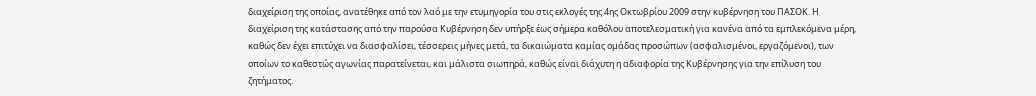διαχείριση της οποίας, ανατέθηκε από τον λαό με την ετυμηγορία του στις εκλογές της 4ης Οκτωβρίου 2009 στην κυβέρνηση του ΠΑΣΟΚ. Η διαχείριση της κατάστασης από την παρούσα Κυβέρνηση δεν υπήρξε έως σήμερα καθόλου αποτελεσματική για κανένα από τα εμπλεκόμενα μέρη, καθώς δεν έχει επιτύχει να διασφαλίσει, τέσσερεις μήνες μετά, τα δικαιώματα καμίας ομάδας προσώπων (ασφαλισμένοι, εργαζόμενοι), των οποίων το καθεστώς αγωνίας παρατείνεται, και μάλιστα σιωπηρά, καθώς είναι διάχυτη η αδιαφορία της Κυβέρνησης για την επίλυση του ζητήματος.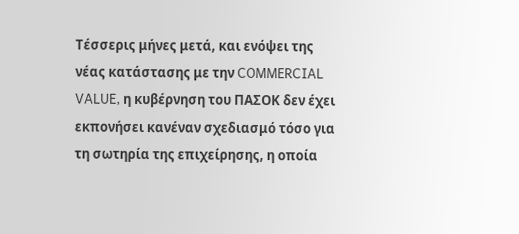Τέσσερις μήνες μετά, και ενόψει της νέας κατάστασης με την COMMERCIAL VALUE, η κυβέρνηση του ΠΑΣΟΚ δεν έχει εκπονήσει κανέναν σχεδιασμό τόσο για τη σωτηρία της επιχείρησης, η οποία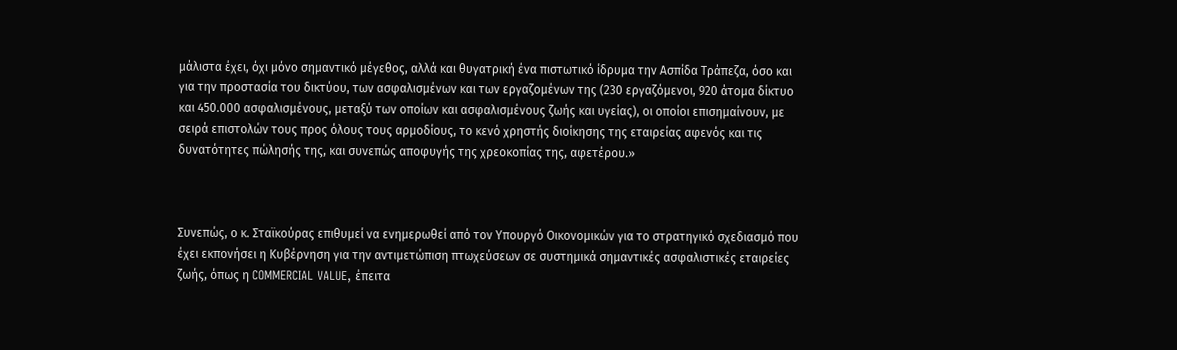μάλιστα έχει, όχι μόνο σημαντικό μέγεθος, αλλά και θυγατρική ένα πιστωτικό ίδρυμα την Ασπίδα Τράπεζα, όσο και για την προστασία του δικτύου, των ασφαλισμένων και των εργαζομένων της (230 εργαζόμενοι, 920 άτομα δίκτυο και 450.000 ασφαλισμένους, μεταξύ των οποίων και ασφαλισμένους ζωής και υγείας), οι οποίοι επισημαίνουν, με σειρά επιστολών τους προς όλους τους αρμοδίους, το κενό χρηστής διοίκησης της εταιρείας αφενός και τις δυνατότητες πώλησής της, και συνεπώς αποφυγής της χρεοκοπίας της, αφετέρου.»



Συνεπώς, ο κ. Σταϊκούρας επιθυμεί να ενημερωθεί από τον Υπουργό Οικονομικών για το στρατηγικό σχεδιασμό που έχει εκπονήσει η Κυβέρνηση για την αντιμετώπιση πτωχεύσεων σε συστημικά σημαντικές ασφαλιστικές εταιρείες ζωής, όπως η COMMERCIAL VALUE, έπειτα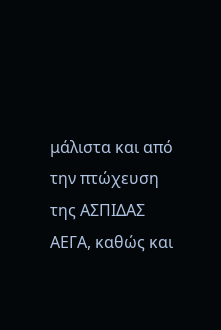μάλιστα και από την πτώχευση της ΑΣΠΙΔΑΣ ΑΕΓΑ, καθώς και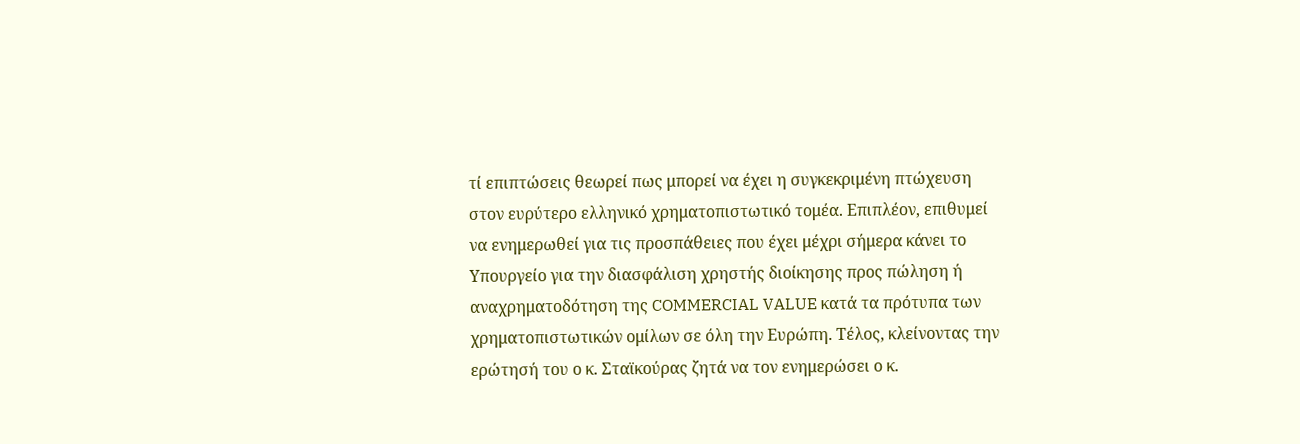τί επιπτώσεις θεωρεί πως μπορεί να έχει η συγκεκριμένη πτώχευση στον ευρύτερο ελληνικό χρηματοπιστωτικό τομέα. Επιπλέον, επιθυμεί να ενημερωθεί για τις προσπάθειες που έχει μέχρι σήμερα κάνει το Υπουργείο για την διασφάλιση χρηστής διοίκησης προς πώληση ή αναχρηματοδότηση της COMMERCIAL VALUE κατά τα πρότυπα των χρηματοπιστωτικών ομίλων σε όλη την Ευρώπη. Τέλος, κλείνοντας την ερώτησή του ο κ. Σταϊκούρας ζητά να τον ενημερώσει ο κ.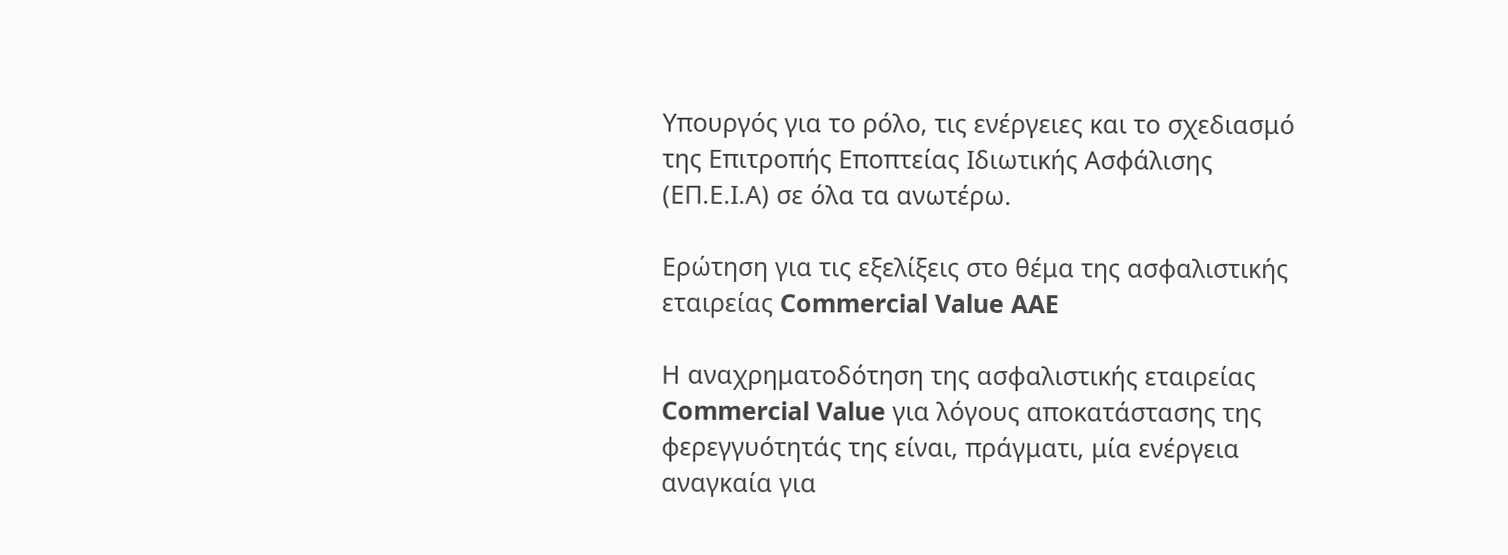Υπουργός για το ρόλο, τις ενέργειες και το σχεδιασμό της Επιτροπής Εποπτείας Ιδιωτικής Ασφάλισης (ΕΠ.Ε.Ι.Α) σε όλα τα ανωτέρω.

Ερώτηση για τις εξελίξεις στο θέμα της ασφαλιστικής εταιρείας Commercial Value AAE

Η αναχρηματοδότηση της ασφαλιστικής εταιρείας Commercial Value για λόγους αποκατάστασης της φερεγγυότητάς της είναι, πράγματι, μία ενέργεια αναγκαία για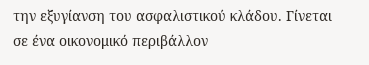την εξυγίανση του ασφαλιστικού κλάδου. Γίνεται σε ένα οικονομικό περιβάλλον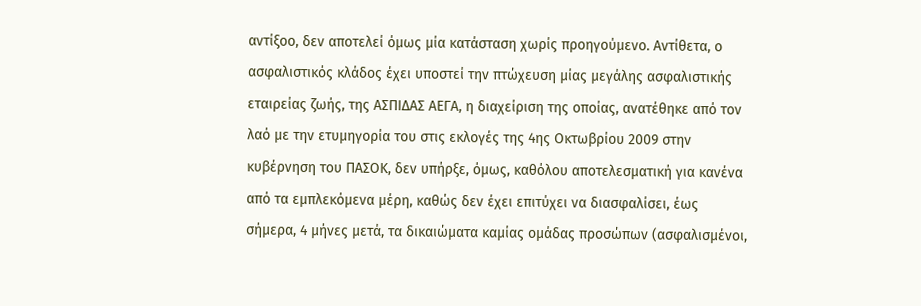αντίξοο, δεν αποτελεί όμως μία κατάσταση χωρίς προηγούμενο. Αντίθετα, ο ασφαλιστικός κλάδος έχει υποστεί την πτώχευση μίας μεγάλης ασφαλιστικής εταιρείας ζωής, της ΑΣΠΙΔΑΣ ΑΕΓΑ, η διαχείριση της οποίας, ανατέθηκε από τον λαό με την ετυμηγορία του στις εκλογές της 4ης Οκτωβρίου 2009 στην κυβέρνηση του ΠΑΣΟΚ, δεν υπήρξε, όμως, καθόλου αποτελεσματική για κανένα από τα εμπλεκόμενα μέρη, καθώς δεν έχει επιτύχει να διασφαλίσει, έως σήμερα, 4 μήνες μετά, τα δικαιώματα καμίας ομάδας προσώπων (ασφαλισμένοι,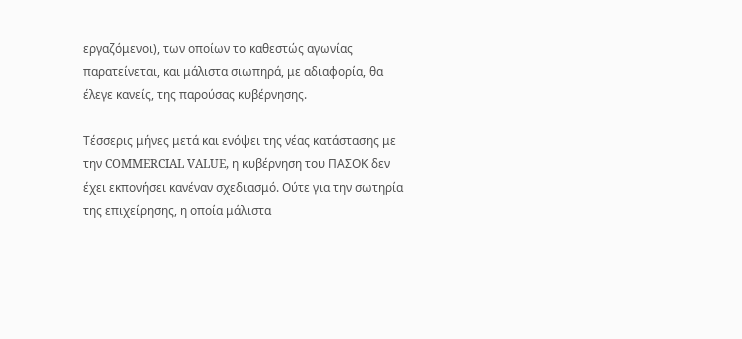εργαζόμενοι), των οποίων το καθεστώς αγωνίας παρατείνεται, και μάλιστα σιωπηρά, με αδιαφορία, θα έλεγε κανείς, της παρούσας κυβέρνησης.

Τέσσερις μήνες μετά και ενόψει της νέας κατάστασης με την COMMERCIAL VALUE, η κυβέρνηση του ΠΑΣΟΚ δεν έχει εκπονήσει κανέναν σχεδιασμό. Ούτε για την σωτηρία της επιχείρησης, η οποία μάλιστα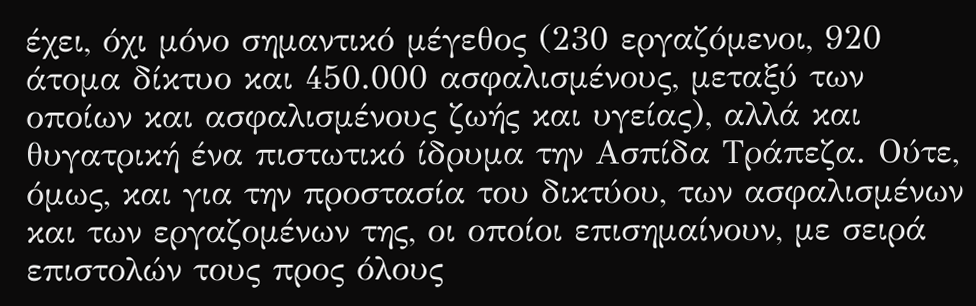έχει, όχι μόνο σημαντικό μέγεθος (230 εργαζόμενοι, 920 άτομα δίκτυο και 450.000 ασφαλισμένους, μεταξύ των οποίων και ασφαλισμένους ζωής και υγείας), αλλά και θυγατρική ένα πιστωτικό ίδρυμα την Ασπίδα Τράπεζα. Ούτε, όμως, και για την προστασία του δικτύου, των ασφαλισμένων και των εργαζομένων της, οι οποίοι επισημαίνουν, με σειρά επιστολών τους προς όλους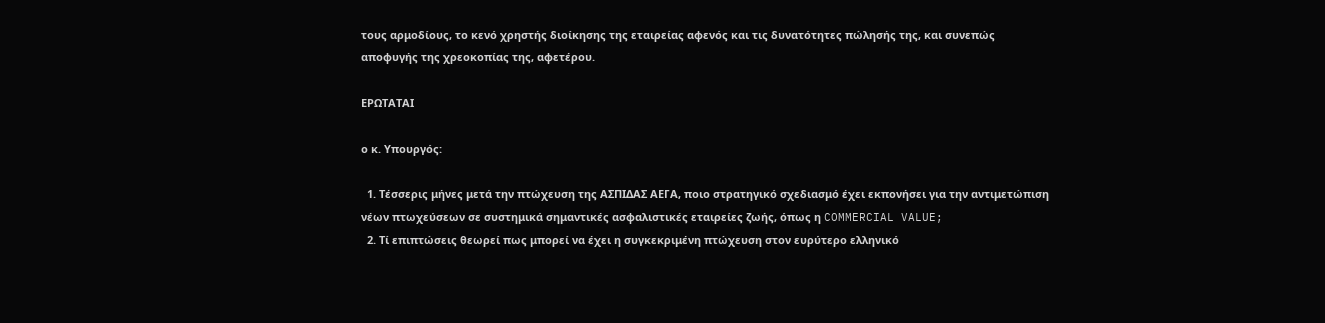τους αρμοδίους, το κενό χρηστής διοίκησης της εταιρείας αφενός και τις δυνατότητες πώλησής της, και συνεπώς αποφυγής της χρεοκοπίας της, αφετέρου.

ΕΡΩΤΑΤΑΙ

ο κ. Υπουργός:

  1. Τέσσερις μήνες μετά την πτώχευση της ΑΣΠΙΔΑΣ ΑΕΓΑ, ποιο στρατηγικό σχεδιασμό έχει εκπονήσει για την αντιμετώπιση νέων πτωχεύσεων σε συστημικά σημαντικές ασφαλιστικές εταιρείες ζωής, όπως η COMMERCIAL VALUE;
  2. Τί επιπτώσεις θεωρεί πως μπορεί να έχει η συγκεκριμένη πτώχευση στον ευρύτερο ελληνικό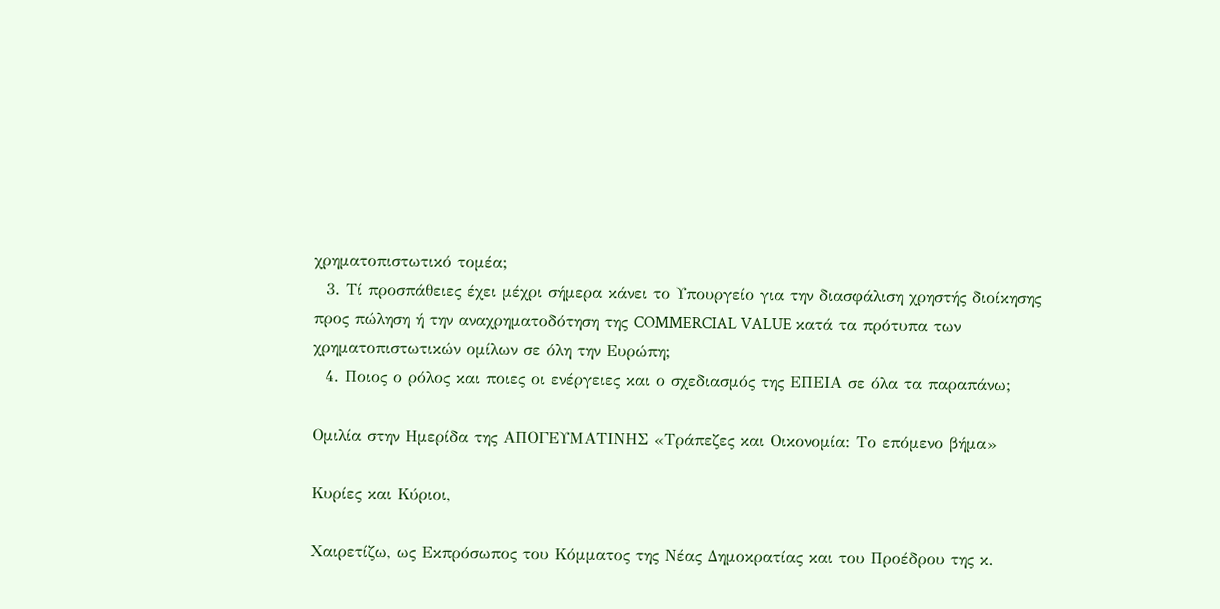χρηματοπιστωτικό τομέα;
  3. Τί προσπάθειες έχει μέχρι σήμερα κάνει το Υπουργείο για την διασφάλιση χρηστής διοίκησης προς πώληση ή την αναχρηματοδότηση της COMMERCIAL VALUE κατά τα πρότυπα των χρηματοπιστωτικών ομίλων σε όλη την Ευρώπη;
  4. Ποιος ο ρόλος και ποιες οι ενέργειες και ο σχεδιασμός της ΕΠΕΙΑ σε όλα τα παραπάνω;

Ομιλία στην Ημερίδα της ΑΠΟΓΕΥΜΑΤΙΝΗΣ «Τράπεζες και Οικονομία: Το επόμενο βήμα»

Κυρίες και Κύριοι,

Χαιρετίζω, ως Εκπρόσωπος του Κόμματος της Νέας Δημοκρατίας και του Προέδρου της κ.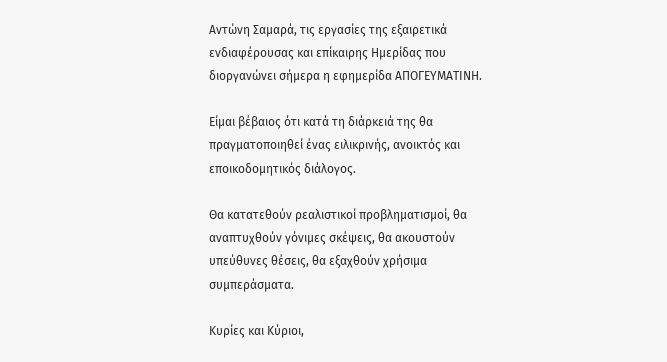Αντώνη Σαμαρά, τις εργασίες της εξαιρετικά ενδιαφέρουσας και επίκαιρης Ημερίδας που διοργανώνει σήμερα η εφημερίδα ΑΠΟΓΕΥΜΑΤΙΝΗ.

Είμαι βέβαιος ότι κατά τη διάρκειά της θα πραγματοποιηθεί ένας ειλικρινής, ανοικτός και εποικοδομητικός διάλογος.

Θα κατατεθούν ρεαλιστικοί προβληματισμοί, θα αναπτυχθούν γόνιμες σκέψεις, θα ακουστούν υπεύθυνες θέσεις, θα εξαχθούν χρήσιμα συμπεράσματα.

Κυρίες και Κύριοι,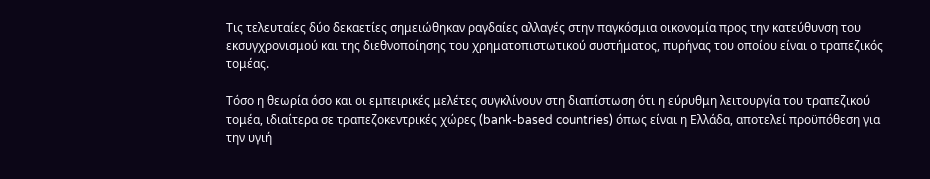Τις τελευταίες δύο δεκαετίες σημειώθηκαν ραγδαίες αλλαγές στην παγκόσμια οικονομία προς την κατεύθυνση του εκσυγχρονισμού και της διεθνοποίησης του χρηματοπιστωτικού συστήματος, πυρήνας του οποίου είναι ο τραπεζικός τομέας.

Τόσο η θεωρία όσο και οι εμπειρικές μελέτες συγκλίνουν στη διαπίστωση ότι η εύρυθμη λειτουργία του τραπεζικού τομέα, ιδιαίτερα σε τραπεζοκεντρικές χώρες (bank-based countries) όπως είναι η Ελλάδα, αποτελεί προϋπόθεση για την υγιή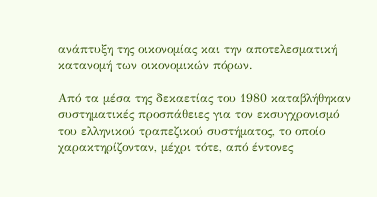ανάπτυξη της οικονομίας και την αποτελεσματική κατανομή των οικονομικών πόρων.

Από τα μέσα της δεκαετίας του 1980 καταβλήθηκαν συστηματικές προσπάθειες για τον εκσυγχρονισμό του ελληνικού τραπεζικού συστήματος, το οποίο χαρακτηρίζονταν, μέχρι τότε, από έντονες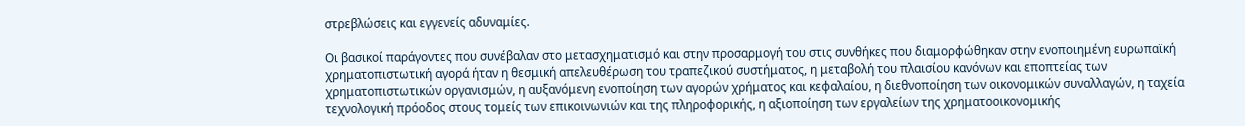στρεβλώσεις και εγγενείς αδυναμίες.

Οι βασικοί παράγοντες που συνέβαλαν στο μετασχηματισμό και στην προσαρμογή του στις συνθήκες που διαμορφώθηκαν στην ενοποιημένη ευρωπαϊκή χρηματοπιστωτική αγορά ήταν η θεσμική απελευθέρωση του τραπεζικού συστήματος, η μεταβολή του πλαισίου κανόνων και εποπτείας των χρηματοπιστωτικών οργανισμών, η αυξανόμενη ενοποίηση των αγορών χρήματος και κεφαλαίου, η διεθνοποίηση των οικονομικών συναλλαγών, η ταχεία τεχνολογική πρόοδος στους τομείς των επικοινωνιών και της πληροφορικής, η αξιοποίηση των εργαλείων της χρηματοοικονομικής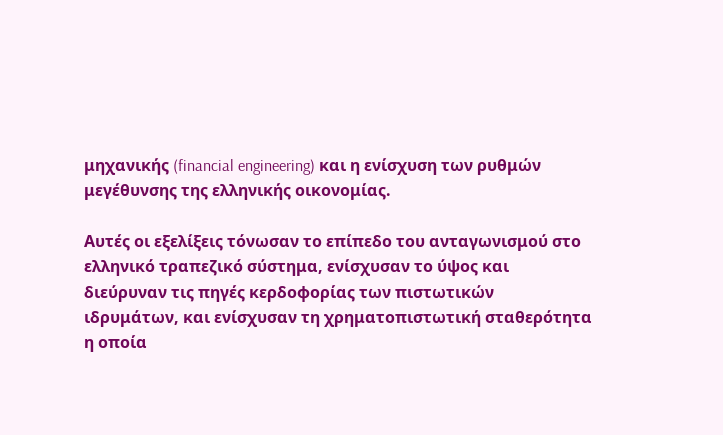μηχανικής (financial engineering) και η ενίσχυση των ρυθμών μεγέθυνσης της ελληνικής οικονομίας.

Αυτές οι εξελίξεις τόνωσαν το επίπεδο του ανταγωνισμού στο ελληνικό τραπεζικό σύστημα, ενίσχυσαν το ύψος και διεύρυναν τις πηγές κερδοφορίας των πιστωτικών ιδρυμάτων, και ενίσχυσαν τη χρηματοπιστωτική σταθερότητα η οποία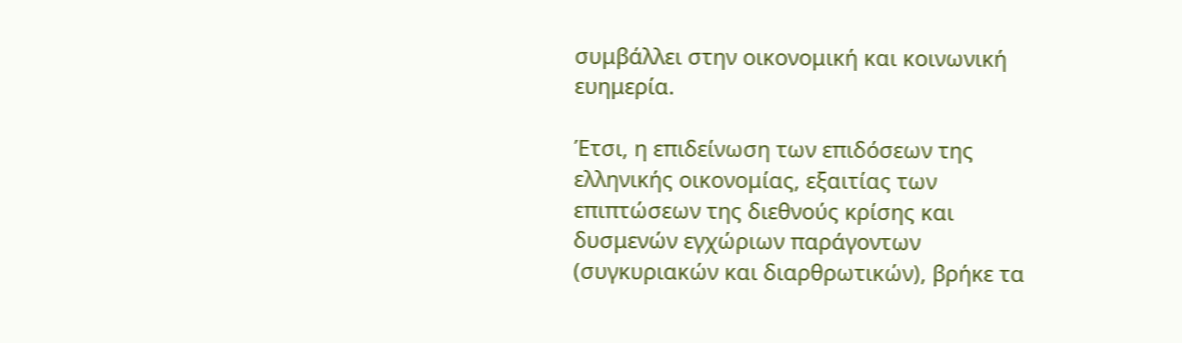συμβάλλει στην οικονομική και κοινωνική ευημερία.

Έτσι, η επιδείνωση των επιδόσεων της ελληνικής οικονομίας, εξαιτίας των επιπτώσεων της διεθνούς κρίσης και δυσμενών εγχώριων παράγοντων (συγκυριακών και διαρθρωτικών), βρήκε τα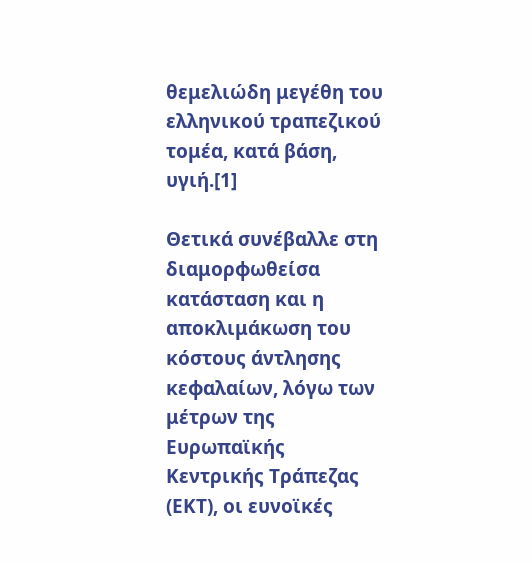θεμελιώδη μεγέθη του ελληνικού τραπεζικού τομέα, κατά βάση, υγιή.[1]

Θετικά συνέβαλλε στη διαμορφωθείσα κατάσταση και η αποκλιμάκωση του κόστους άντλησης κεφαλαίων, λόγω των μέτρων της Ευρωπαϊκής Κεντρικής Τράπεζας (ΕΚΤ), οι ευνοϊκές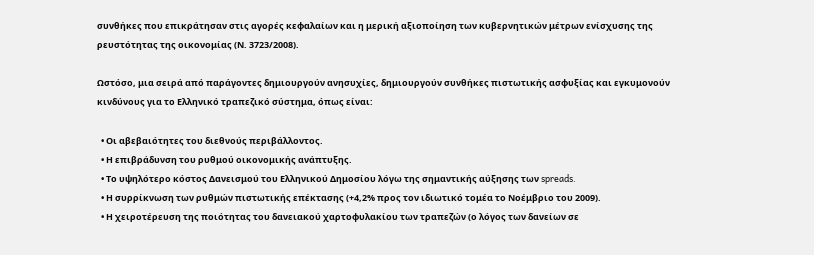συνθήκες που επικράτησαν στις αγορές κεφαλαίων και η μερική αξιοποίηση των κυβερνητικών μέτρων ενίσχυσης της ρευστότητας της οικονομίας (Ν. 3723/2008).

Ωστόσο, μια σειρά από παράγοντες δημιουργούν ανησυχίες, δημιουργούν συνθήκες πιστωτικής ασφυξίας και εγκυμονούν κινδύνους για το Ελληνικό τραπεζικό σύστημα, όπως είναι:

  • Οι αβεβαιότητες του διεθνούς περιβάλλοντος.
  • Η επιβράδυνση του ρυθμού οικονομικής ανάπτυξης.
  • Το υψηλότερο κόστος Δανεισμού του Ελληνικού Δημοσίου λόγω της σημαντικής αύξησης των spreads.
  • Η συρρίκνωση των ρυθμών πιστωτικής επέκτασης (+4,2% προς τον ιδιωτικό τομέα το Νοέμβριο του 2009).
  • Η χειροτέρευση της ποιότητας του δανειακού χαρτοφυλακίου των τραπεζών (ο λόγος των δανείων σε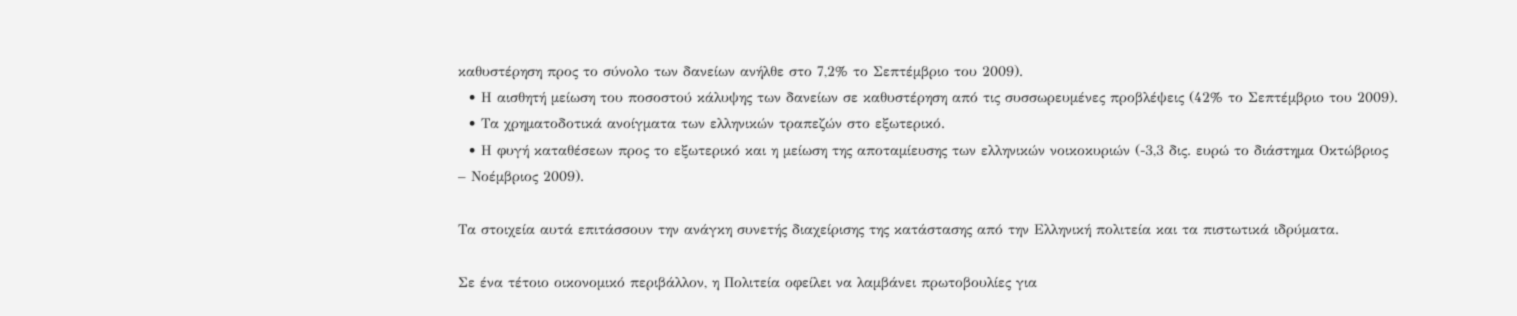καθυστέρηση προς το σύνολο των δανείων ανήλθε στο 7,2% το Σεπτέμβριο του 2009).
  • Η αισθητή μείωση του ποσοστού κάλυψης των δανείων σε καθυστέρηση από τις συσσωρευμένες προβλέψεις (42% το Σεπτέμβριο του 2009).
  • Τα χρηματοδοτικά ανοίγματα των ελληνικών τραπεζών στο εξωτερικό.
  • Η φυγή καταθέσεων προς το εξωτερικό και η μείωση της αποταμίευσης των ελληνικών νοικοκυριών (-3,3 δις. ευρώ το διάστημα Οκτώβριος – Νοέμβριος 2009).

Τα στοιχεία αυτά επιτάσσουν την ανάγκη συνετής διαχείρισης της κατάστασης από την Ελληνική πολιτεία και τα πιστωτικά ιδρύματα.

Σε ένα τέτοιο οικονομικό περιβάλλον, η Πολιτεία οφείλει να λαμβάνει πρωτοβουλίες για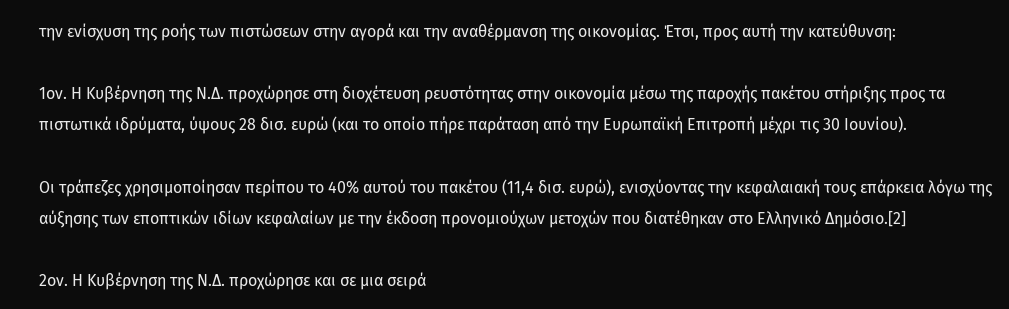την ενίσχυση της ροής των πιστώσεων στην αγορά και την αναθέρμανση της οικονομίας. Έτσι, προς αυτή την κατεύθυνση:

1ον. Η Κυβέρνηση της Ν.Δ. προχώρησε στη διοχέτευση ρευστότητας στην οικονομία μέσω της παροχής πακέτου στήριξης προς τα πιστωτικά ιδρύματα, ύψους 28 δισ. ευρώ (και το οποίο πήρε παράταση από την Ευρωπαϊκή Επιτροπή μέχρι τις 30 Ιουνίου).

Οι τράπεζες χρησιμοποίησαν περίπου το 40% αυτού του πακέτου (11,4 δισ. ευρώ), ενισχύοντας την κεφαλαιακή τους επάρκεια λόγω της αύξησης των εποπτικών ιδίων κεφαλαίων με την έκδοση προνομιούχων μετοχών που διατέθηκαν στο Ελληνικό Δημόσιο.[2]

2ον. Η Κυβέρνηση της Ν.Δ. προχώρησε και σε μια σειρά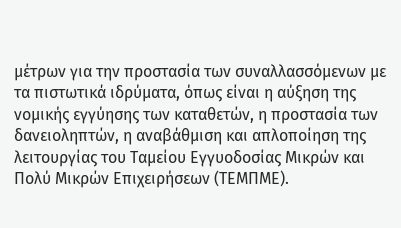μέτρων για την προστασία των συναλλασσόμενων με τα πιστωτικά ιδρύματα, όπως είναι η αύξηση της νομικής εγγύησης των καταθετών, η προστασία των δανειοληπτών, η αναβάθμιση και απλοποίηση της λειτουργίας του Ταμείου Εγγυοδοσίας Μικρών και Πολύ Μικρών Επιχειρήσεων (ΤΕΜΠΜΕ).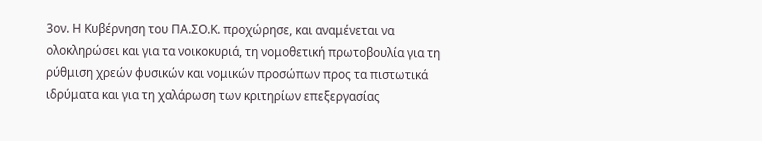3ον. Η Κυβέρνηση του ΠΑ.ΣΟ.Κ. προχώρησε, και αναμένεται να ολοκληρώσει και για τα νοικοκυριά, τη νομοθετική πρωτοβουλία για τη ρύθμιση χρεών φυσικών και νομικών προσώπων προς τα πιστωτικά ιδρύματα και για τη χαλάρωση των κριτηρίων επεξεργασίας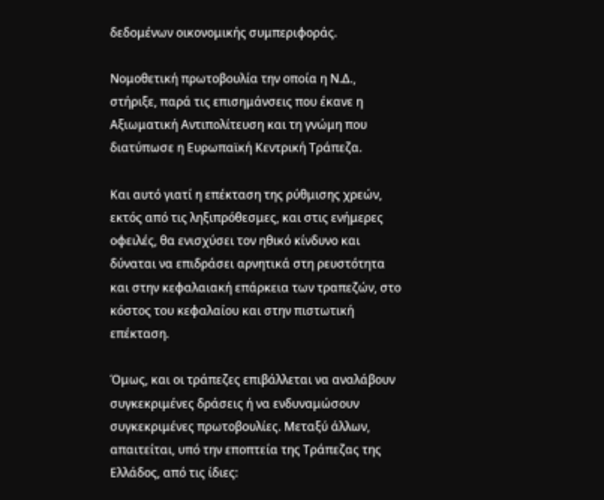δεδομένων οικονομικής συμπεριφοράς.

Νομοθετική πρωτοβουλία την οποία η Ν.Δ., στήριξε, παρά τις επισημάνσεις που έκανε η Αξιωματική Αντιπολίτευση και τη γνώμη που διατύπωσε η Ευρωπαϊκή Κεντρική Τράπεζα.

Και αυτό γιατί η επέκταση της ρύθμισης χρεών, εκτός από τις ληξιπρόθεσμες, και στις ενήμερες οφειλές, θα ενισχύσει τον ηθικό κίνδυνο και δύναται να επιδράσει αρνητικά στη ρευστότητα και στην κεφαλαιακή επάρκεια των τραπεζών, στο κόστος του κεφαλαίου και στην πιστωτική επέκταση.

Όμως, και οι τράπεζες επιβάλλεται να αναλάβουν συγκεκριμένες δράσεις ή να ενδυναμώσουν συγκεκριμένες πρωτοβουλίες. Μεταξύ άλλων, απαιτείται, υπό την εποπτεία της Τράπεζας της Ελλάδος, από τις ίδιες: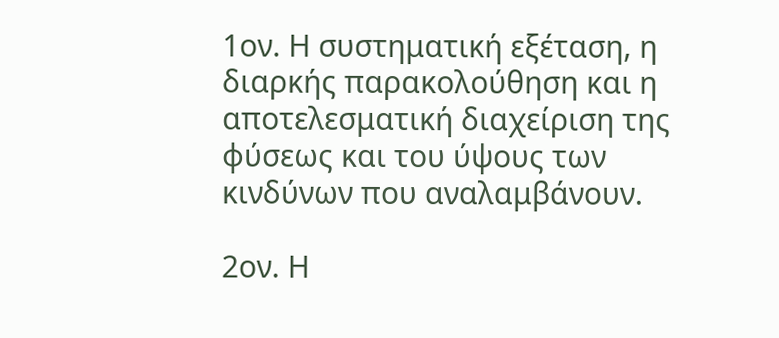1ον. Η συστηματική εξέταση, η διαρκής παρακολούθηση και η αποτελεσματική διαχείριση της φύσεως και του ύψους των κινδύνων που αναλαμβάνουν.

2ον. Η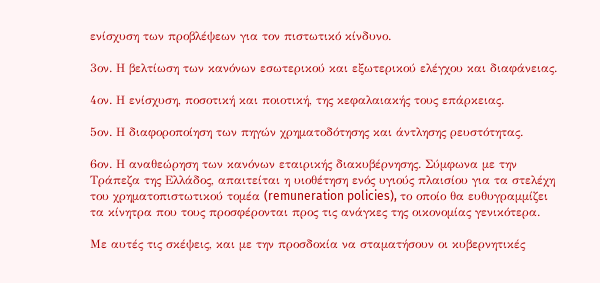ενίσχυση των προβλέψεων για τον πιστωτικό κίνδυνο.

3ον. Η βελτίωση των κανόνων εσωτερικού και εξωτερικού ελέγχου και διαφάνειας.

4ον. Η ενίσχυση, ποσοτική και ποιοτική, της κεφαλαιακής τους επάρκειας.

5ον. Η διαφοροποίηση των πηγών χρηματοδότησης και άντλησης ρευστότητας.

6ον. Η αναθεώρηση των κανόνων εταιρικής διακυβέρνησης. Σύμφωνα με την Τράπεζα της Ελλάδος, απαιτείται η υιοθέτηση ενός υγιούς πλαισίου για τα στελέχη του χρηματοπιστωτικού τομέα (remuneration policies), το οποίο θα ευθυγραμμίζει τα κίνητρα που τους προσφέρονται προς τις ανάγκες της οικονομίας γενικότερα.

Με αυτές τις σκέψεις, και με την προσδοκία να σταματήσουν οι κυβερνητικές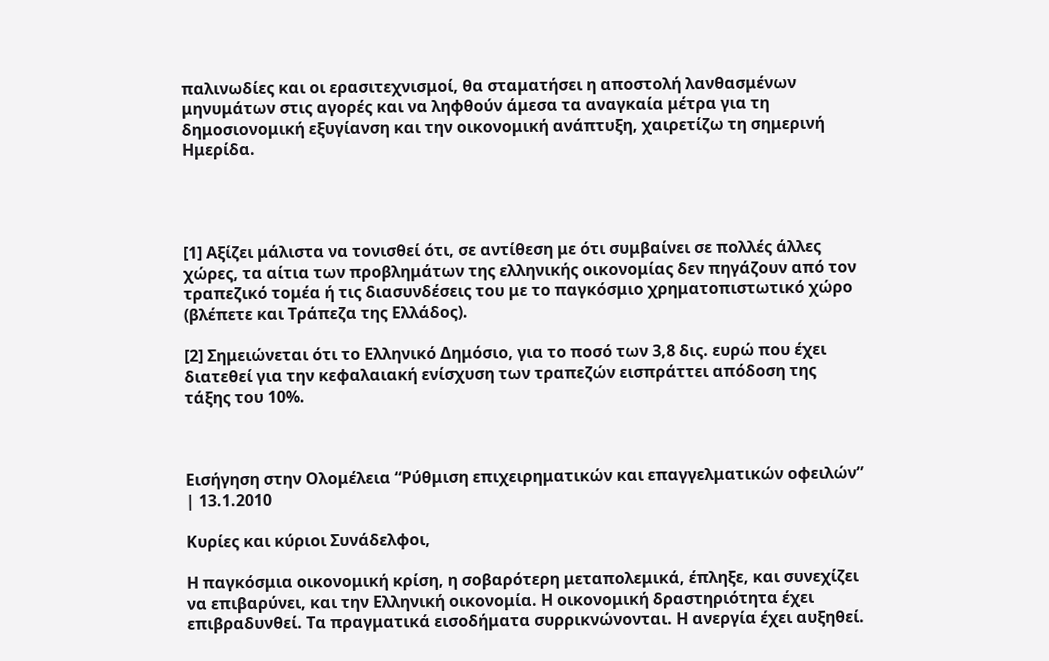παλινωδίες και οι ερασιτεχνισμοί, θα σταματήσει η αποστολή λανθασμένων μηνυμάτων στις αγορές και να ληφθούν άμεσα τα αναγκαία μέτρα για τη δημοσιονομική εξυγίανση και την οικονομική ανάπτυξη, χαιρετίζω τη σημερινή Ημερίδα.




[1] Αξίζει μάλιστα να τονισθεί ότι, σε αντίθεση με ότι συμβαίνει σε πολλές άλλες χώρες, τα αίτια των προβλημάτων της ελληνικής οικονομίας δεν πηγάζουν από τον τραπεζικό τομέα ή τις διασυνδέσεις του με το παγκόσμιο χρηματοπιστωτικό χώρο (βλέπετε και Τράπεζα της Ελλάδος).

[2] Σημειώνεται ότι το Ελληνικό Δημόσιο, για το ποσό των 3,8 δις. ευρώ που έχει διατεθεί για την κεφαλαιακή ενίσχυση των τραπεζών εισπράττει απόδοση της τάξης του 10%.



Εισήγηση στην Ολομέλεια “Ρύθμιση επιχειρηματικών και επαγγελματικών οφειλών” | 13.1.2010

Κυρίες και κύριοι Συνάδελφοι,

Η παγκόσμια οικονομική κρίση, η σοβαρότερη μεταπολεμικά, έπληξε, και συνεχίζει να επιβαρύνει, και την Ελληνική οικονομία. Η οικονομική δραστηριότητα έχει επιβραδυνθεί. Τα πραγματικά εισοδήματα συρρικνώνονται. Η ανεργία έχει αυξηθεί.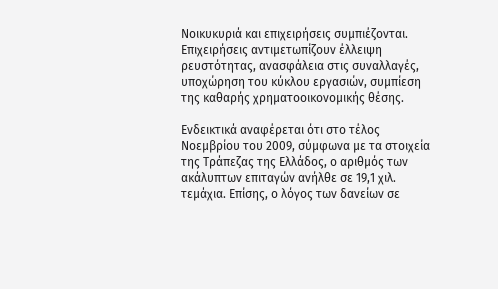Νοικυκυριά και επιχειρήσεις συμπιέζονται. Επιχειρήσεις αντιμετωπίζουν έλλειψη ρευστότητας, ανασφάλεια στις συναλλαγές, υποχώρηση του κύκλου εργασιών, συμπίεση της καθαρής χρηματοοικονομικής θέσης.

Ενδεικτικά αναφέρεται ότι στο τέλος Νοεµβρίου του 2009, σύμφωνα µε τα στοιχεία της Τράπεζας της Ελλάδος, ο αριθµός των ακάλυπτων επιταγών ανήλθε σε 19,1 χιλ. τεµάχια. Επίσης, ο λόγος των δανείων σε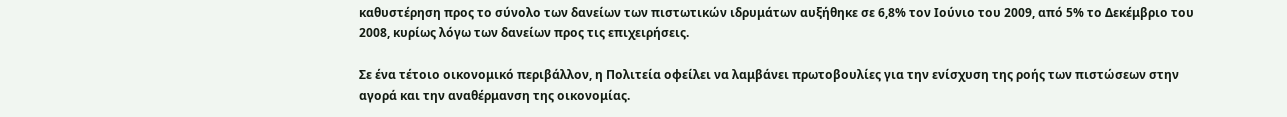καθυστέρηση προς το σύνολο των δανείων των πιστωτικών ιδρυμάτων αυξήθηκε σε 6,8% τον Ιούνιο του 2009, από 5% το Δεκέμβριο του 2008, κυρίως λόγω των δανείων προς τις επιχειρήσεις.

Σε ένα τέτοιο οικονομικό περιβάλλον, η Πολιτεία οφείλει να λαμβάνει πρωτοβουλίες για την ενίσχυση της ροής των πιστώσεων στην αγορά και την αναθέρμανση της οικονομίας.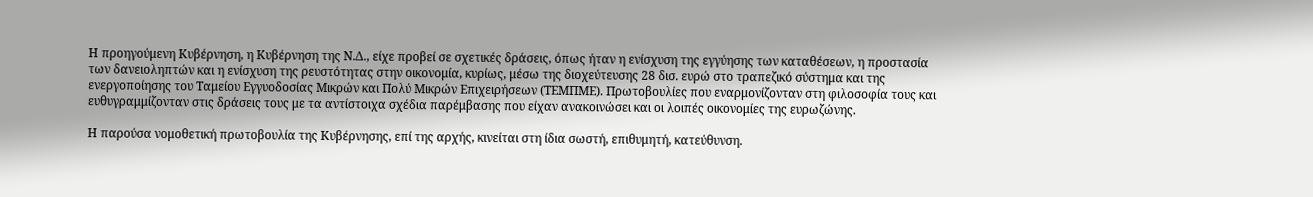Η προηγούμενη Κυβέρνηση, η Κυβέρνηση της Ν.Δ., είχε προβεί σε σχετικές δράσεις, όπως ήταν η ενίσχυση της εγγύησης των καταθέσεων, η προστασία των δανειοληπτών και η ενίσχυση της ρευστότητας στην οικονομία, κυρίως, μέσω της διοχεύτευσης 28 δισ. ευρώ στο τραπεζικό σύστημα και της ενεργοποίησης του Ταμείου Εγγυοδοσίας Μικρών και Πολύ Μικρών Επιχειρήσεων (ΤΕΜΠΜΕ). Πρωτοβουλίες που εναρμονίζονταν στη φιλοσοφία τους και ευθυγραμμίζονταν στις δράσεις τους με τα αντίστοιχα σχέδια παρέμβασης που είχαν ανακοινώσει και οι λοιπές οικονομίες της ευρωζώνης.

Η παρούσα νομοθετική πρωτοβουλία της Κυβέρνησης, επί της αρχής, κινείται στη ίδια σωστή, επιθυμητή, κατεύθυνση.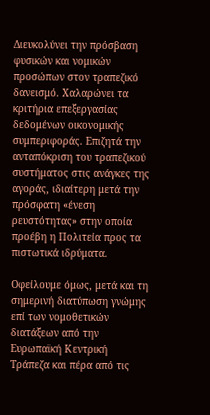Διευκολύνει την πρόσβαση φυσικών και νομικών προσώπων στον τραπεζικό δανεισμό. Χαλαρώνει τα κριτήρια επεξεργασίας δεδομένων οικονομικής συμπεριφοράς. Επιζητά την ανταπόκριση του τραπεζικού συστήματος στις ανάγκες της αγοράς, ιδιαίτερη μετά την πρόσφατη «ένεση ρευστότητας» στην οποία προέβη η Πολιτεία προς τα πιστωτικά ιδρύματα.

Οφείλουμε όμως, μετά και τη σημερινή διατύπωση γνώμης επί των νομοθετικών διατάξεων από την Ευρωπαϊκή Κεντρική Τράπεζα και πέρα από τις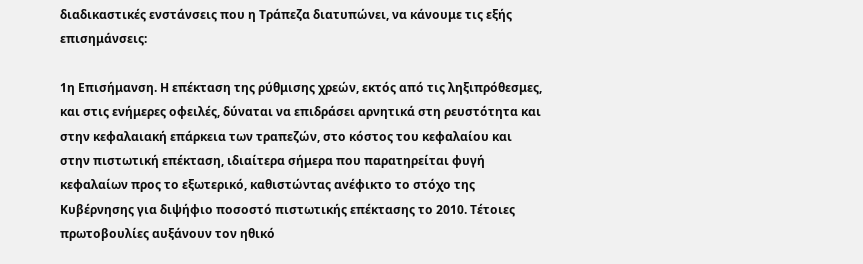διαδικαστικές ενστάνσεις που η Τράπεζα διατυπώνει, να κάνουμε τις εξής επισημάνσεις:

1η Επισήμανση. Η επέκταση της ρύθμισης χρεών, εκτός από τις ληξιπρόθεσμες, και στις ενήμερες οφειλές, δύναται να επιδράσει αρνητικά στη ρευστότητα και στην κεφαλαιακή επάρκεια των τραπεζών, στο κόστος του κεφαλαίου και στην πιστωτική επέκταση, ιδιαίτερα σήμερα που παρατηρείται φυγή κεφαλαίων προς το εξωτερικό, καθιστώντας ανέφικτο το στόχο της Κυβέρνησης για διψήφιο ποσοστό πιστωτικής επέκτασης το 2010. Τέτοιες πρωτοβουλίες αυξάνουν τον ηθικό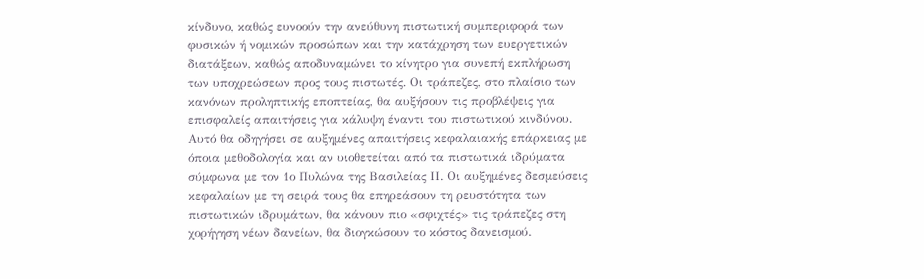κίνδυνο, καθώς ευνοούν την ανεύθυνη πιστωτική συµπεριφορά των φυσικών ή νομικών προσώπων και την κατάχρηση των ευεργετικών διατάξεων, καθώς αποδυναµώνει το κίνητρο για συνεπή εκπλήρωση των υποχρεώσεων προς τους πιστωτές. Οι τράπεζες, στο πλαίσιο των κανόνων προληπτικής εποπτείας, θα αυξήσουν τις προβλέψεις για επισφαλείς απαιτήσεις για κάλυψη έναντι του πιστωτικού κινδύνου. Αυτό θα οδηγήσει σε αυξημένες απαιτήσεις κεφαλαιακής επάρκειας με όποια μεθοδολογία και αν υιοθετείται από τα πιστωτικά ιδρύματα σύμφωνα με τον 1ο Πυλώνα της Βασιλείας ΙΙ. Οι αυξημένες δεσμεύσεις κεφαλαίων με τη σειρά τους θα επηρεάσουν τη ρευστότητα των πιστωτικών ιδρυμάτων, θα κάνουν πιο «σφιχτές» τις τράπεζες στη χορήγηση νέων δανείων, θα διογκώσουν το κόστος δανεισμού.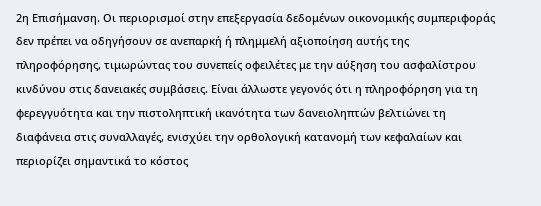2η Επισήμανση. Οι περιορισμοί στην επεξεργασία δεδομένων οικονομικής συμπεριφοράς δεν πρέπει να οδηγήσουν σε ανεπαρκή ή πλημμελή αξιοποίηση αυτής της πληροφόρησης, τιμωρώντας του συνεπείς οφειλέτες με την αύξηση του ασφαλίστρου κινδύνου στις δανειακές συμβάσεις. Είναι άλλωστε γεγονός ότι η πληροφόρηση για τη φερεγγυότητα και την πιστοληπτική ικανότητα των δανειοληπτών βελτιώνει τη διαφάνεια στις συναλλαγές, ενισχύει την ορθολογική κατανομή των κεφαλαίων και περιορίζει σηµαντικά το κόστος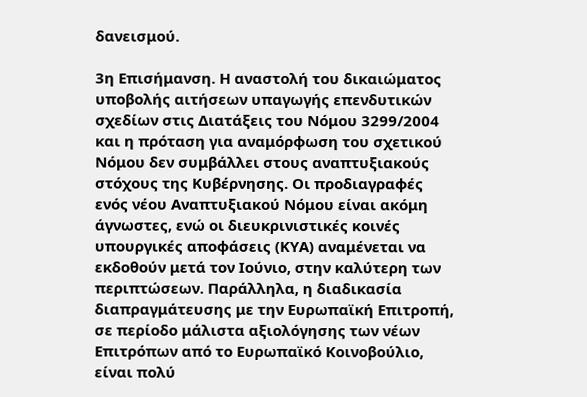δανεισμού.

3η Επισήμανση. Η αναστολή του δικαιώματος υποβολής αιτήσεων υπαγωγής επενδυτικών σχεδίων στις Διατάξεις του Νόμου 3299/2004 και η πρόταση για αναμόρφωση του σχετικού Νόμου δεν συμβάλλει στους αναπτυξιακούς στόχους της Κυβέρνησης. Οι προδιαγραφές ενός νέου Αναπτυξιακού Νόμου είναι ακόμη άγνωστες, ενώ οι διευκρινιστικές κοινές υπουργικές αποφάσεις (ΚΥΑ) αναμένεται να εκδοθούν μετά τον Ιούνιο, στην καλύτερη των περιπτώσεων. Παράλληλα, η διαδικασία διαπραγμάτευσης με την Ευρωπαϊκή Επιτροπή, σε περίοδο μάλιστα αξιολόγησης των νέων Επιτρόπων από το Ευρωπαϊκό Κοινοβούλιο, είναι πολύ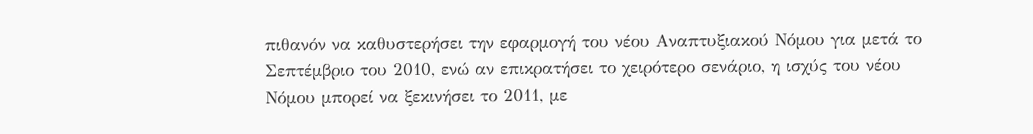πιθανόν να καθυστερήσει την εφαρμογή του νέου Αναπτυξιακού Νόμου για μετά το Σεπτέμβριο του 2010, ενώ αν επικρατήσει το χειρότερο σενάριο, η ισχύς του νέου Νόμου μπορεί να ξεκινήσει το 2011, με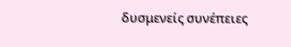δυσμενείς συνέπειες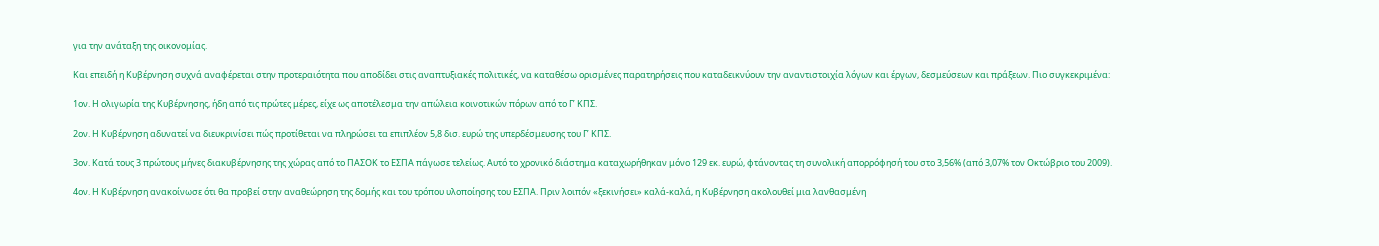για την ανάταξη της οικονομίας.

Και επειδή η Κυβέρνηση συχνά αναφέρεται στην προτεραιότητα που αποδίδει στις αναπτυξιακές πολιτικές, να καταθέσω ορισμένες παρατηρήσεις που καταδεικνύουν την αναντιστοιχία λόγων και έργων, δεσμεύσεων και πράξεων. Πιο συγκεκριμένα:

1ον. Η ολιγωρία της Κυβέρνησης, ήδη από τις πρώτες μέρες, είχε ως αποτέλεσμα την απώλεια κοινοτικών πόρων από το Γ’ ΚΠΣ.

2ον. Η Κυβέρνηση αδυνατεί να διευκρινίσει πώς προτίθεται να πληρώσει τα επιπλέον 5,8 δισ. ευρώ της υπερδέσμευσης του Γ’ ΚΠΣ.

3ον. Κατά τους 3 πρώτους μήνες διακυβέρνησης της χώρας από το ΠΑΣΟΚ το ΕΣΠΑ πάγωσε τελείως. Αυτό το χρονικό διάστημα καταχωρήθηκαν μόνο 129 εκ. ευρώ, φτάνοντας τη συνολική απορρόφησή του στο 3,56% (από 3,07% τον Οκτώβριο του 2009).

4ον. Η Κυβέρνηση ανακοίνωσε ότι θα προβεί στην αναθεώρηση της δομής και του τρόπου υλοποίησης του ΕΣΠΑ. Πριν λοιπόν «ξεκινήσει» καλά-καλά, η Κυβέρνηση ακολουθεί μια λανθασμένη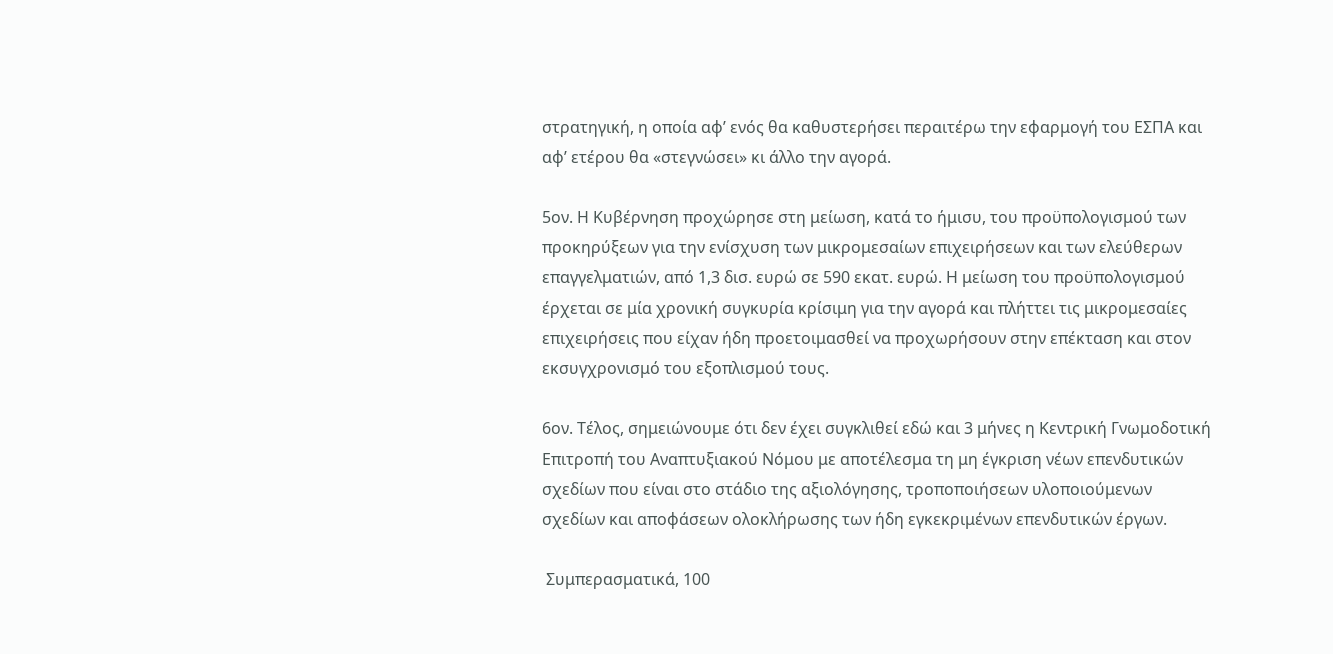στρατηγική, η οποία αφ’ ενός θα καθυστερήσει περαιτέρω την εφαρμογή του ΕΣΠΑ και αφ’ ετέρου θα «στεγνώσει» κι άλλο την αγορά.

5ον. Η Κυβέρνηση προχώρησε στη μείωση, κατά το ήμισυ, του προϋπολογισμού των προκηρύξεων για την ενίσχυση των μικρομεσαίων επιχειρήσεων και των ελεύθερων επαγγελματιών, από 1,3 δισ. ευρώ σε 590 εκατ. ευρώ. Η μείωση του προϋπολογισμού έρχεται σε μία χρονική συγκυρία κρίσιμη για την αγορά και πλήττει τις μικρομεσαίες επιχειρήσεις που είχαν ήδη προετοιμασθεί να προχωρήσουν στην επέκταση και στον εκσυγχρονισμό του εξοπλισμού τους.

6ον. Τέλος, σημειώνουμε ότι δεν έχει συγκλιθεί εδώ και 3 μήνες η Κεντρική Γνωμοδοτική Επιτροπή του Αναπτυξιακού Νόμου με αποτέλεσμα τη μη έγκριση νέων επενδυτικών σχεδίων που είναι στο στάδιο της αξιολόγησης, τροποποιήσεων υλοποιούμενων σχεδίων και αποφάσεων ολοκλήρωσης των ήδη εγκεκριμένων επενδυτικών έργων.

 Συμπερασματικά, 100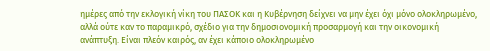ημέρες από την εκλογική νίκη του ΠΑΣΟΚ και η Κυβέρνηση δείχνει να μην έχει όχι μόνο ολοκληρωμένο, αλλά ούτε καν το παραμικρό, σχέδιο για την δημοσιονομική προσαρμογή και την οικονομική ανάπτυξη. Είναι πλεόν καιρός, αν έχει κάποιο ολοκληρωμένο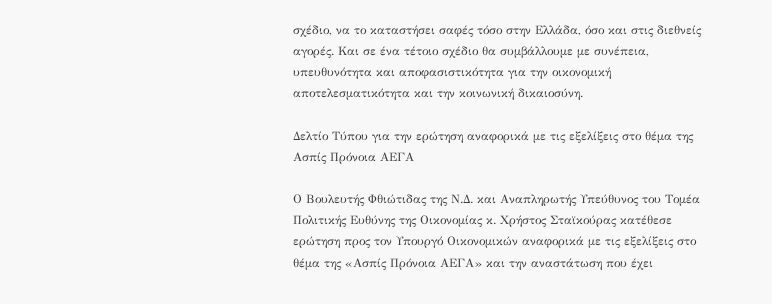σχέδιο, να το καταστήσει σαφές τόσο στην Ελλάδα, όσο και στις διεθνείς αγορές. Και σε ένα τέτοιο σχέδιο θα συμβάλλουμε με συνέπεια, υπευθυνότητα και αποφασιστικότητα για την οικονομική αποτελεσματικότητα και την κοινωνική δικαιοσύνη.

Δελτίο Τύπου για την ερώτηση αναφορικά με τις εξελίξεις στο θέμα της Ασπίς Πρόνοια ΑΕΓΑ

Ο Βουλευτής Φθιώτιδας της Ν.Δ. και Αναπληρωτής Υπεύθυνος του Τομέα Πολιτικής Ευθύνης της Οικονομίας κ. Χρήστος Σταϊκούρας κατέθεσε ερώτηση προς τον Υπουργό Οικονομικών αναφορικά με τις εξελίξεις στο θέμα της «Ασπίς Πρόνοια ΑΕΓΑ» και την αναστάτωση που έχει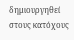δημιουργηθεί στους κατόχους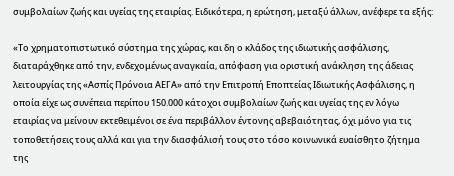συμβολαίων ζωής και υγείας της εταιρίας. Ειδικότερα, η ερώτηση, μεταξύ άλλων, ανέφερε τα εξής:

«Το χρηματοπιστωτικό σύστημα της χώρας, και δη ο κλάδος της ιδιωτικής ασφάλισης, διαταράχθηκε από την, ενδεχομένως αναγκαία, απόφαση για οριστική ανάκληση της άδειας λειτουργίας της «Ασπίς Πρόνοια ΑΕΓΑ» από την Επιτροπή Εποπτείας Ιδιωτικής Ασφάλισης, η οποία είχε ως συνέπεια περίπου 150.000 κάτοχοι συμβολαίων ζωής και υγείας της εν λόγω εταιρίας να μείνουν εκτεθειμένοι σε ένα περιβάλλον έντονης αβεβαιότητας, όχι μόνο για τις τοποθετήσεις τους αλλά και για την διασφάλισή τους στο τόσο κοινωνικά ευαίσθητο ζήτημα της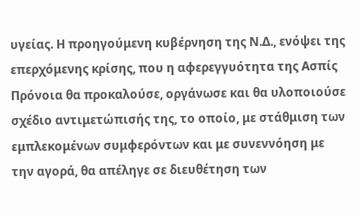υγείας. Η προηγούμενη κυβέρνηση της Ν.Δ., ενόψει της επερχόμενης κρίσης, που η αφερεγγυότητα της Ασπίς Πρόνοια θα προκαλούσε, οργάνωσε και θα υλοποιούσε σχέδιο αντιμετώπισής της, το οποίο, με στάθμιση των εμπλεκομένων συμφερόντων και με συνεννόηση με την αγορά, θα απέληγε σε διευθέτηση των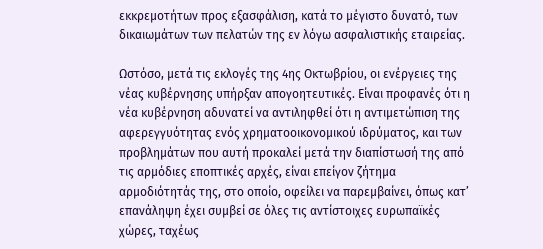εκκρεμοτήτων προς εξασφάλιση, κατά το μέγιστο δυνατό, των δικαιωμάτων των πελατών της εν λόγω ασφαλιστικής εταιρείας.

Ωστόσο, μετά τις εκλογές της 4ης Οκτωβρίου, οι ενέργειες της νέας κυβέρνησης υπήρξαν απογοητευτικές. Είναι προφανές ότι η νέα κυβέρνηση αδυνατεί να αντιληφθεί ότι η αντιμετώπιση της αφερεγγυότητας ενός χρηματοοικονομικού ιδρύματος, και των προβλημάτων που αυτή προκαλεί μετά την διαπίστωσή της από τις αρμόδιες εποπτικές αρχές, είναι επείγον ζήτημα αρμοδιότητάς της, στο οποίο, οφείλει να παρεμβαίνει, όπως κατ’ επανάληψη έχει συμβεί σε όλες τις αντίστοιχες ευρωπαϊκές χώρες, ταχέως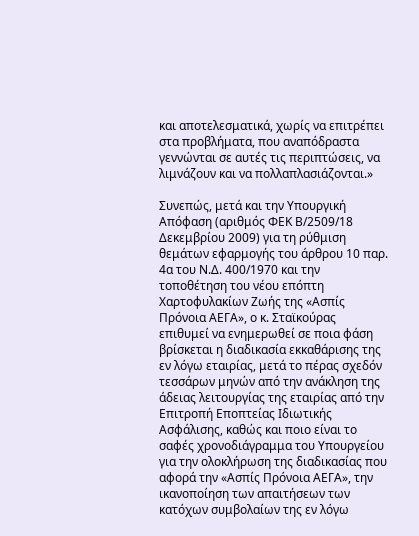και αποτελεσματικά, χωρίς να επιτρέπει στα προβλήματα, που αναπόδραστα γεννώνται σε αυτές τις περιπτώσεις, να λιμνάζουν και να πολλαπλασιάζονται.»

Συνεπώς, μετά και την Υπουργική Απόφαση (αριθμός ΦΕΚ Β/2509/18 Δεκεμβρίου 2009) για τη ρύθμιση θεμάτων εφαρμογής του άρθρου 10 παρ. 4α του Ν.Δ. 400/1970 και την τοποθέτηση του νέου επόπτη Χαρτοφυλακίων Ζωής της «Ασπίς Πρόνοια ΑΕΓΑ», ο κ. Σταϊκούρας επιθυμεί να ενημερωθεί σε ποια φάση βρίσκεται η διαδικασία εκκαθάρισης της εν λόγω εταιρίας, μετά το πέρας σχεδόν τεσσάρων μηνών από την ανάκληση της άδειας λειτουργίας της εταιρίας από την Επιτροπή Εποπτείας Ιδιωτικής Ασφάλισης, καθώς και ποιο είναι το σαφές χρονοδιάγραμμα του Υπουργείου για την ολοκλήρωση της διαδικασίας που αφορά την «Ασπίς Πρόνοια ΑΕΓΑ», την ικανοποίηση των απαιτήσεων των κατόχων συμβολαίων της εν λόγω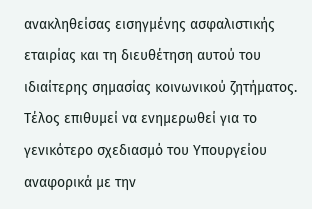ανακληθείσας εισηγμένης ασφαλιστικής εταιρίας και τη διευθέτηση αυτού του ιδιαίτερης σημασίας κοινωνικού ζητήματος. Τέλος επιθυμεί να ενημερωθεί για το γενικότερο σχεδιασμό του Υπουργείου αναφορικά με την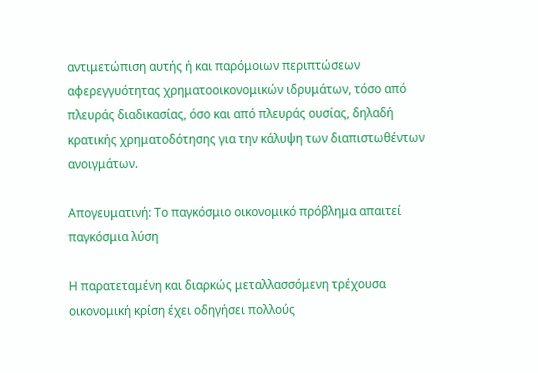αντιμετώπιση αυτής ή και παρόμοιων περιπτώσεων αφερεγγυότητας χρηματοοικονομικών ιδρυμάτων, τόσο από πλευράς διαδικασίας, όσο και από πλευράς ουσίας, δηλαδή κρατικής χρηματοδότησης για την κάλυψη των διαπιστωθέντων ανοιγμάτων.

Απογευματινή: Το παγκόσμιο οικονομικό πρόβλημα απαιτεί παγκόσμια λύση

Η παρατεταμένη και διαρκώς μεταλλασσόμενη τρέχουσα οικονομική κρίση έχει οδηγήσει πολλούς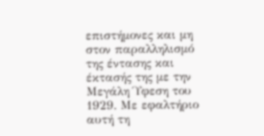επιστήμονες και μη στον παραλληλισμό της έντασης και έκτασής της με την Μεγάλη Ύφεση του 1929. Με εφαλτήριο αυτή τη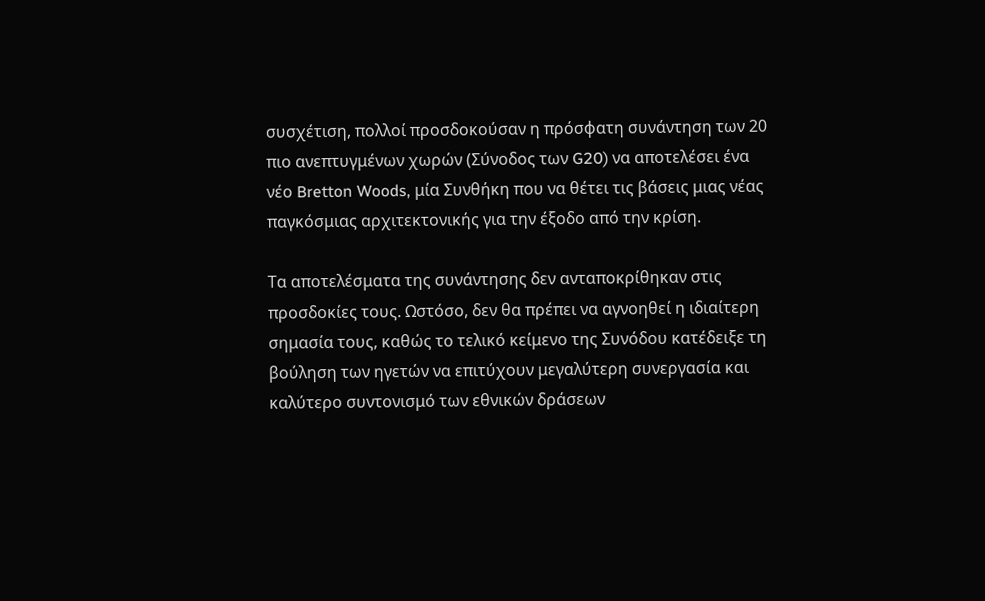συσχέτιση, πολλοί προσδοκούσαν η πρόσφατη συνάντηση των 20 πιο ανεπτυγμένων χωρών (Σύνοδος των G20) να αποτελέσει ένα νέο Bretton Woods, μία Συνθήκη που να θέτει τις βάσεις μιας νέας παγκόσμιας αρχιτεκτονικής για την έξοδο από την κρίση.

Τα αποτελέσματα της συνάντησης δεν ανταποκρίθηκαν στις προσδοκίες τους. Ωστόσο, δεν θα πρέπει να αγνοηθεί η ιδιαίτερη σημασία τους, καθώς το τελικό κείμενο της Συνόδου κατέδειξε τη βούληση των ηγετών να επιτύχουν μεγαλύτερη συνεργασία και καλύτερο συντονισμό των εθνικών δράσεων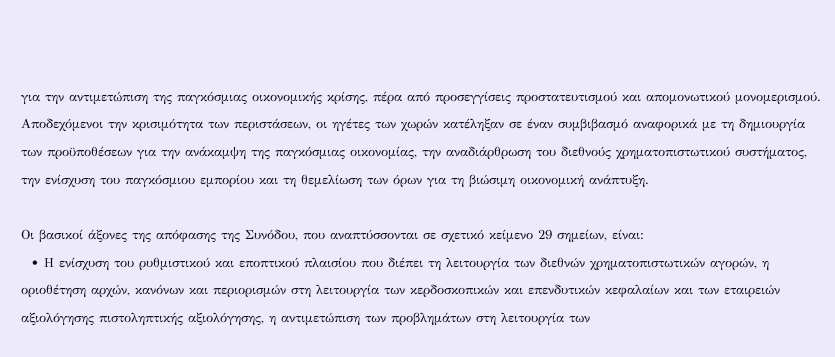για την αντιμετώπιση της παγκόσμιας οικονομικής κρίσης, πέρα από προσεγγίσεις προστατευτισμού και απομονωτικού μονομερισμού. Αποδεχόμενοι την κρισιμότητα των περιστάσεων, οι ηγέτες των χωρών κατέληξαν σε έναν συμβιβασμό αναφορικά με τη δημιουργία των προϋποθέσεων για την ανάκαμψη της παγκόσμιας οικονομίας, την αναδιάρθρωση του διεθνούς χρηματοπιστωτικού συστήματος, την ενίσχυση του παγκόσμιου εμπορίου και τη θεμελίωση των όρων για τη βιώσιμη οικονομική ανάπτυξη.

Οι βασικοί άξονες της απόφασης της Συνόδου, που αναπτύσσονται σε σχετικό κείμενο 29 σημείων, είναι:
  • Η ενίσχυση του ρυθμιστικού και εποπτικού πλαισίου που διέπει τη λειτουργία των διεθνών χρηματοπιστωτικών αγορών, η οριοθέτηση αρχών, κανόνων και περιορισμών στη λειτουργία των κερδοσκοπικών και επενδυτικών κεφαλαίων και των εταιρειών αξιολόγησης πιστοληπτικής αξιολόγησης, η αντιμετώπιση των προβλημάτων στη λειτουργία των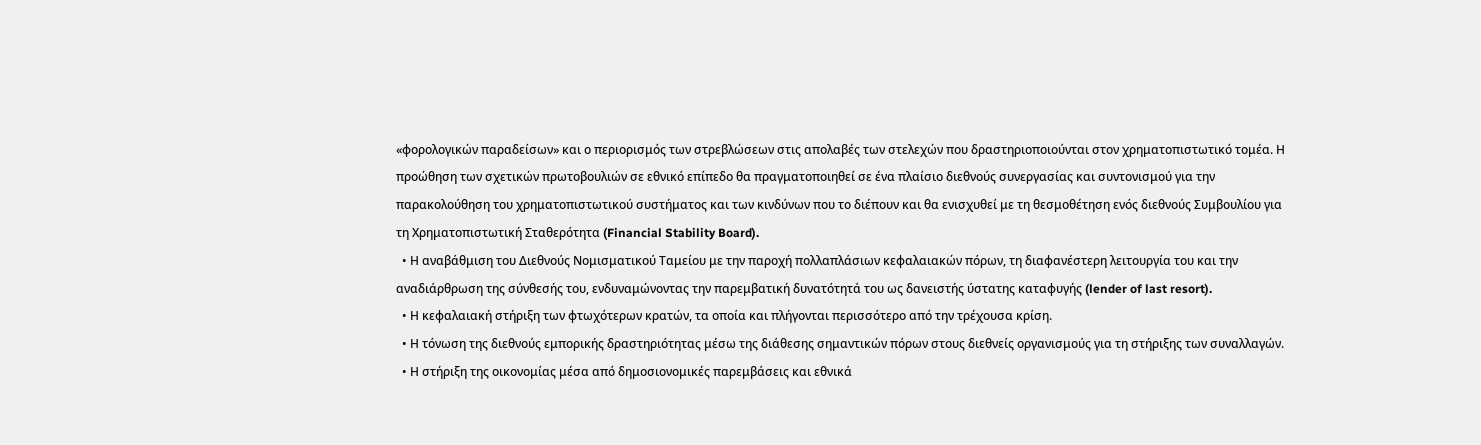«φορολογικών παραδείσων» και ο περιορισμός των στρεβλώσεων στις απολαβές των στελεχών που δραστηριοποιούνται στον χρηματοπιστωτικό τομέα. Η προώθηση των σχετικών πρωτοβουλιών σε εθνικό επίπεδο θα πραγματοποιηθεί σε ένα πλαίσιο διεθνούς συνεργασίας και συντονισμού για την παρακολούθηση του χρηματοπιστωτικού συστήματος και των κινδύνων που το διέπουν και θα ενισχυθεί με τη θεσμοθέτηση ενός διεθνούς Συμβουλίου για τη Χρηματοπιστωτική Σταθερότητα (Financial Stability Board).
  • Η αναβάθμιση του Διεθνούς Νομισματικού Ταμείου με την παροχή πολλαπλάσιων κεφαλαιακών πόρων, τη διαφανέστερη λειτουργία του και την αναδιάρθρωση της σύνθεσής του, ενδυναμώνοντας την παρεμβατική δυνατότητά του ως δανειστής ύστατης καταφυγής (lender of last resort).
  • Η κεφαλαιακή στήριξη των φτωχότερων κρατών, τα οποία και πλήγονται περισσότερο από την τρέχουσα κρίση.
  • Η τόνωση της διεθνούς εμπορικής δραστηριότητας μέσω της διάθεσης σημαντικών πόρων στους διεθνείς οργανισμούς για τη στήριξης των συναλλαγών.
  • Η στήριξη της οικονομίας μέσα από δημοσιονομικές παρεμβάσεις και εθνικά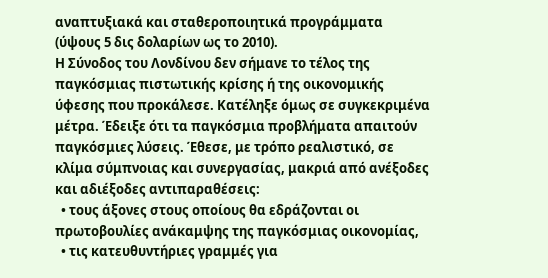αναπτυξιακά και σταθεροποιητικά προγράμματα (ύψους 5 δις δολαρίων ως το 2010).
Η Σύνοδος του Λονδίνου δεν σήμανε το τέλος της παγκόσμιας πιστωτικής κρίσης ή της οικονομικής ύφεσης που προκάλεσε. Κατέληξε όμως σε συγκεκριμένα μέτρα. Έδειξε ότι τα παγκόσμια προβλήματα απαιτούν παγκόσμιες λύσεις. Έθεσε, με τρόπο ρεαλιστικό, σε κλίμα σύμπνοιας και συνεργασίας, μακριά από ανέξοδες και αδιέξοδες αντιπαραθέσεις:
  • τους άξονες στους οποίους θα εδράζονται οι πρωτοβουλίες ανάκαμψης της παγκόσμιας οικονομίας,
  • τις κατευθυντήριες γραμμές για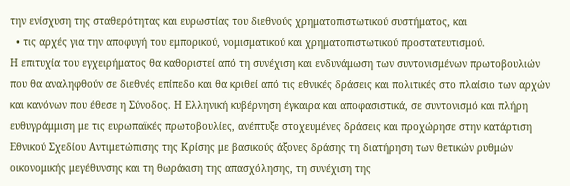την ενίσχυση της σταθερότητας και ευρωστίας του διεθνούς χρηματοπιστωτικού συστήματος, και
  • τις αρχές για την αποφυγή του εμπορικού, νομισματικού και χρηματοπιστωτικού προστατευτισμού.
Η επιτυχία του εγχειρήματος θα καθοριστεί από τη συνέχιση και ενδυνάμωση των συντονισμένων πρωτοβουλιών που θα αναληφθούν σε διεθνές επίπεδο και θα κριθεί από τις εθνικές δράσεις και πολιτικές στο πλαίσιο των αρχών και κανόνων που έθεσε η Σύνοδος. Η Ελληνική κυβέρνηση έγκαιρα και αποφασιστικά, σε συντονισμό και πλήρη ευθυγράμμιση με τις ευρωπαϊκές πρωτοβουλίες, ανέπτυξε στοχευμένες δράσεις και προχώρησε στην κατάρτιση Εθνικού Σχεδίου Αντιμετώπισης της Κρίσης με βασικούς άξονες δράσης τη διατήρηση των θετικών ρυθμών οικονομικής μεγέθυνσης και τη θωράκιση της απασχόλησης, τη συνέχιση της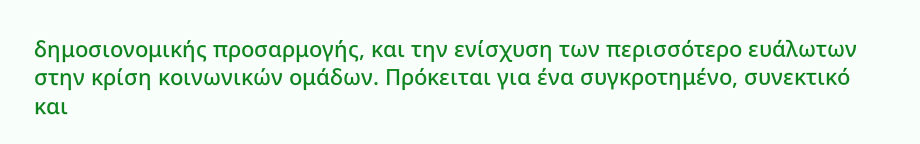δημοσιονομικής προσαρμογής, και την ενίσχυση των περισσότερο ευάλωτων στην κρίση κοινωνικών ομάδων. Πρόκειται για ένα συγκροτημένο, συνεκτικό και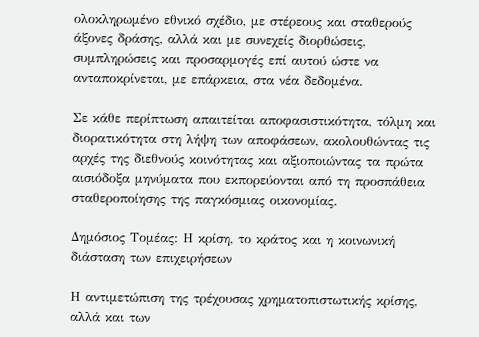ολοκληρωμένο εθνικό σχέδιο, με στέρεους και σταθερούς άξονες δράσης, αλλά και με συνεχείς διορθώσεις, συμπληρώσεις και προσαρμογές επί αυτού ώστε να ανταποκρίνεται, με επάρκεια, στα νέα δεδομένα.

Σε κάθε περίπτωση απαιτείται αποφασιστικότητα, τόλμη και διορατικότητα στη λήψη των αποφάσεων, ακολουθώντας τις αρχές της διεθνούς κοινότητας και αξιοποιώντας τα πρώτα αισιόδοξα μηνύματα που εκπορεύονται από τη προσπάθεια σταθεροποίησης της παγκόσμιας οικονομίας.

Δημόσιος Τομέας: Η κρίση, το κράτος και η κοινωνική διάσταση των επιχειρήσεων

Η αντιμετώπιση της τρέχουσας χρηματοπιστωτικής κρίσης, αλλά και των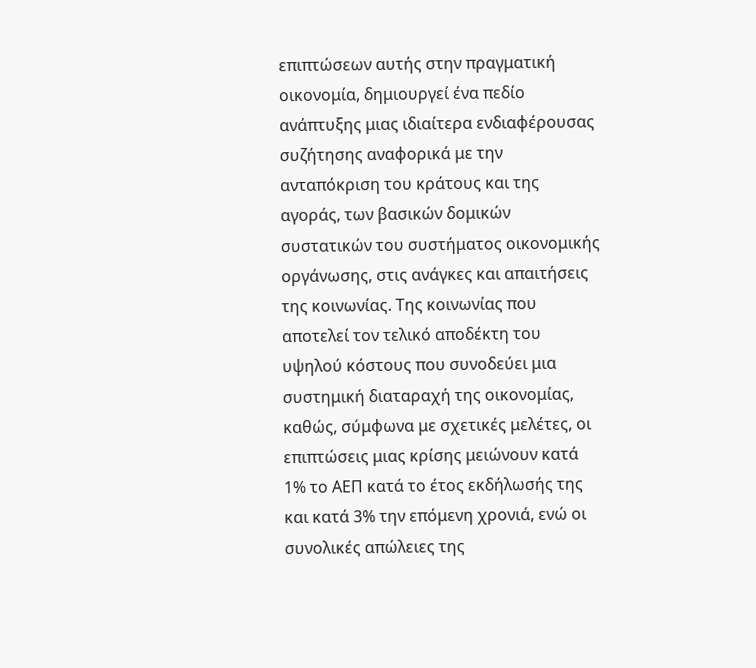επιπτώσεων αυτής στην πραγματική οικονομία, δημιουργεί ένα πεδίο ανάπτυξης μιας ιδιαίτερα ενδιαφέρουσας συζήτησης αναφορικά με την ανταπόκριση του κράτους και της αγοράς, των βασικών δομικών συστατικών του συστήματος οικονομικής οργάνωσης, στις ανάγκες και απαιτήσεις της κοινωνίας. Της κοινωνίας που αποτελεί τον τελικό αποδέκτη του υψηλού κόστους που συνοδεύει μια συστημική διαταραχή της οικονομίας, καθώς, σύμφωνα με σχετικές μελέτες, οι επιπτώσεις μιας κρίσης μειώνουν κατά 1% το ΑΕΠ κατά το έτος εκδήλωσής της και κατά 3% την επόμενη χρονιά, ενώ οι συνολικές απώλειες της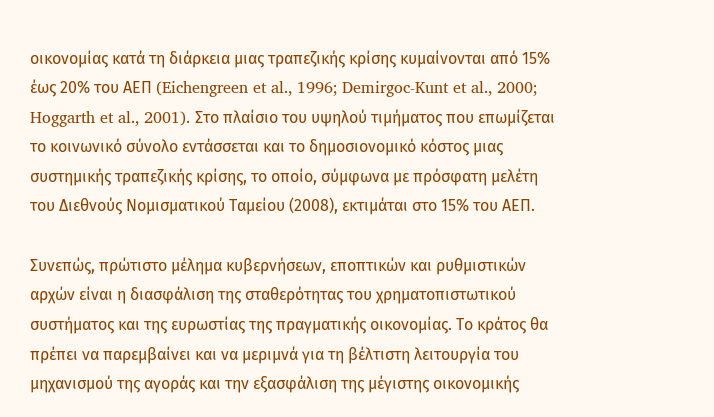οικονομίας κατά τη διάρκεια μιας τραπεζικής κρίσης κυμαίνονται από 15% έως 20% του ΑΕΠ (Eichengreen et al., 1996; Demirgoc-Kunt et al., 2000; Hoggarth et al., 2001). Στο πλαίσιο του υψηλού τιμήματος που επωμίζεται το κοινωνικό σύνολο εντάσσεται και το δημοσιονομικό κόστος μιας συστημικής τραπεζικής κρίσης, το οποίο, σύμφωνα με πρόσφατη μελέτη του Διεθνούς Νομισματικού Ταμείου (2008), εκτιμάται στο 15% του ΑΕΠ.

Συνεπώς, πρώτιστο μέλημα κυβερνήσεων, εποπτικών και ρυθμιστικών αρχών είναι η διασφάλιση της σταθερότητας του χρηματοπιστωτικού συστήματος και της ευρωστίας της πραγματικής οικονομίας. Το κράτος θα πρέπει να παρεμβαίνει και να μεριμνά για τη βέλτιστη λειτουργία του μηχανισμού της αγοράς και την εξασφάλιση της μέγιστης οικονομικής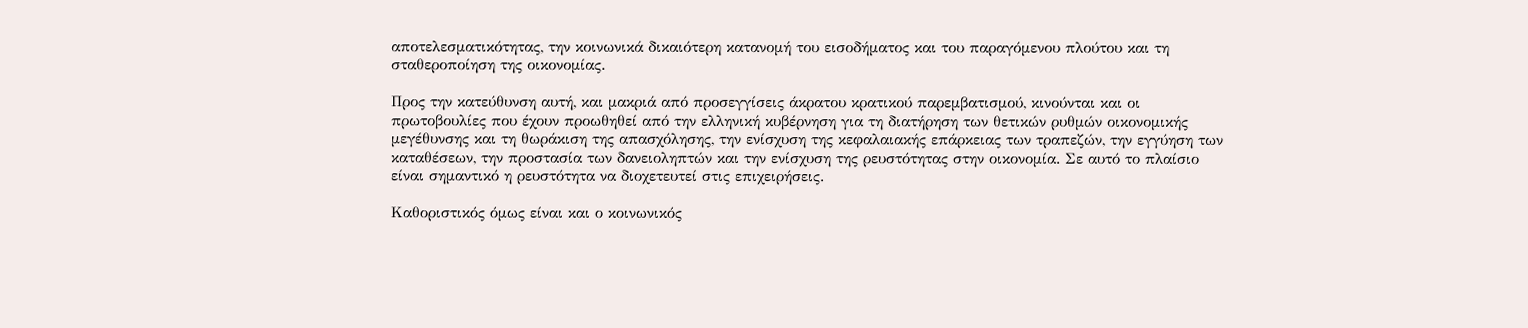αποτελεσματικότητας, την κοινωνικά δικαιότερη κατανομή του εισοδήματος και του παραγόμενου πλούτου και τη σταθεροποίηση της οικονομίας.

Προς την κατεύθυνση αυτή, και μακριά από προσεγγίσεις άκρατου κρατικού παρεμβατισμού, κινούνται και οι πρωτοβουλίες που έχουν προωθηθεί από την ελληνική κυβέρνηση για τη διατήρηση των θετικών ρυθμών οικονομικής μεγέθυνσης και τη θωράκιση της απασχόλησης, την ενίσχυση της κεφαλαιακής επάρκειας των τραπεζών, την εγγύηση των καταθέσεων, την προστασία των δανειοληπτών και την ενίσχυση της ρευστότητας στην οικονομία. Σε αυτό το πλαίσιο είναι σημαντικό η ρευστότητα να διοχετευτεί στις επιχειρήσεις.

Καθοριστικός όμως είναι και ο κοινωνικός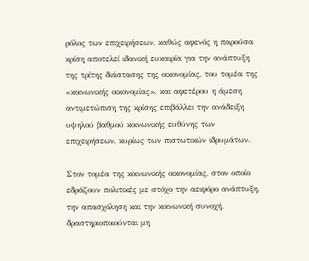ρόλος των επιχειρήσεων, καθώς αφενός η παρούσα κρίση αποτελεί ιδανική ευκαιρία για την ανάπτυξη της τρίτης διάστασης της οικονομίας, του τομέα της «κοινωνικής οικονομίας», και αφετέρου η άμεση αντιμετώπιση της κρίσης επιβάλλει την ανάδειξη υψηλού βαθμού κοινωνικής ευθύνης των επιχειρήσεων, κυρίως των πιστωτικών ιδρυμάτων.

Στον τομέα της κοινωνικής οικονομίας, στον οποίο εδράζουν πολιτικές με στόχο την αειφόρο ανάπτυξη, την απασχόληση και την κοινωνική συνοχή, δραστηριοποιούνται μη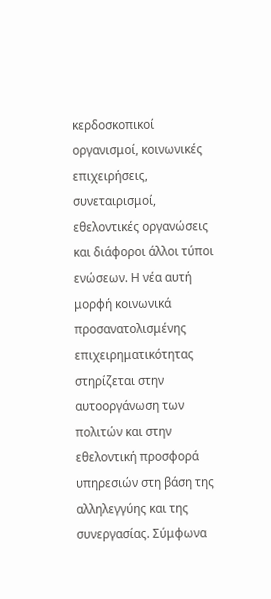κερδοσκοπικοί οργανισμοί, κοινωνικές επιχειρήσεις, συνεταιρισμοί, εθελοντικές οργανώσεις και διάφοροι άλλοι τύποι ενώσεων. Η νέα αυτή μορφή κοινωνικά προσανατολισμένης επιχειρηματικότητας στηρίζεται στην αυτοοργάνωση των πολιτών και στην εθελοντική προσφορά υπηρεσιών στη βάση της αλληλεγγύης και της συνεργασίας. Σύμφωνα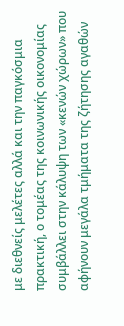με διεθνείς μελέτες αλλά και την παγκόσμια πρακτική, ο τομέας της κοινωνικής οικονομίας συμβάλλει στην κάλυψη των «κενών χώρων» που αφήνουν μεγάλα τμήματα της ζήτησης αγαθών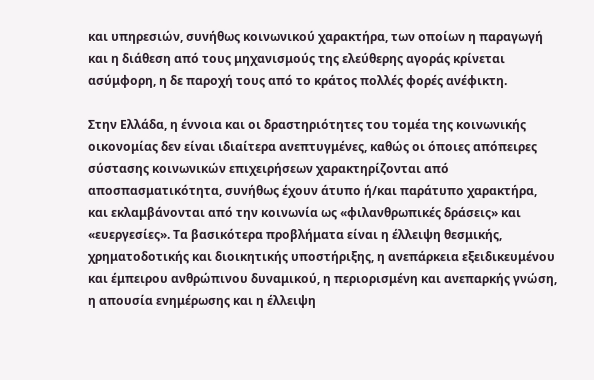και υπηρεσιών, συνήθως κοινωνικού χαρακτήρα, των οποίων η παραγωγή και η διάθεση από τους μηχανισμούς της ελεύθερης αγοράς κρίνεται ασύμφορη, η δε παροχή τους από το κράτος πολλές φορές ανέφικτη.

Στην Ελλάδα, η έννοια και οι δραστηριότητες του τομέα της κοινωνικής οικονομίας δεν είναι ιδιαίτερα ανεπτυγμένες, καθώς οι όποιες απόπειρες σύστασης κοινωνικών επιχειρήσεων χαρακτηρίζονται από αποσπασματικότητα, συνήθως έχουν άτυπο ή/και παράτυπο χαρακτήρα, και εκλαμβάνονται από την κοινωνία ως «φιλανθρωπικές δράσεις» και «ευεργεσίες». Τα βασικότερα προβλήματα είναι η έλλειψη θεσμικής, χρηματοδοτικής και διοικητικής υποστήριξης, η ανεπάρκεια εξειδικευμένου και έμπειρου ανθρώπινου δυναμικού, η περιορισμένη και ανεπαρκής γνώση, η απουσία ενημέρωσης και η έλλειψη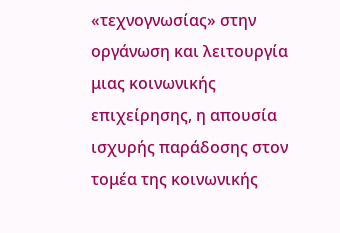«τεχνογνωσίας» στην οργάνωση και λειτουργία μιας κοινωνικής επιχείρησης, η απουσία ισχυρής παράδοσης στον τομέα της κοινωνικής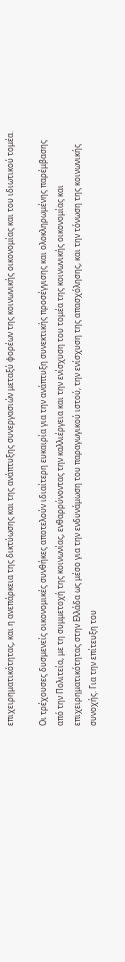επιχειρηματικότητας, και η ανεπάρκεια της δικτύωσης και της ανάπτυξης συνεργασιών μεταξύ φορέων της κοινωνικής οικονομίας και του ιδιωτικού τομέα.

Οι τρέχουσες δυσμενείς οικονομικές συνθήκες αποτελούν ιδιαίτερη ευκαιρία για την ανάπτυξη συνεκτικής προσέγγισης και ολοκληρωμένης παρέμβασης από την Πολιτεία, με τη συμμετοχή της κοινωνίας, ενθαρρύνοντας την καλλιέργεια και την ενίσχυση του τομέα της κοινωνικής οικονομίας και επιχειρηματικότητας στην Ελλάδα ως μέσο για την ενδυνάμωση του παραγωγικού ιστού, την ενίσχυση της απασχόλησης, και την τόνωση της κοινωνικής συνοχής. Για την επίτευξη του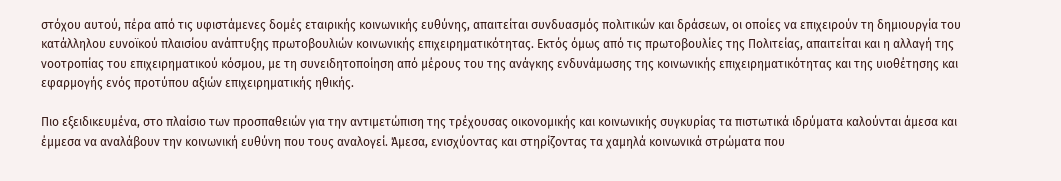στόχου αυτού, πέρα από τις υφιστάμενες δομές εταιρικής κοινωνικής ευθύνης, απαιτείται συνδυασμός πολιτικών και δράσεων, οι οποίες να επιχειρούν τη δημιουργία του κατάλληλου ευνοϊκού πλαισίου ανάπτυξης πρωτοβουλιών κοινωνικής επιχειρηματικότητας. Εκτός όμως από τις πρωτοβουλίες της Πολιτείας, απαιτείται και η αλλαγή της νοοτροπίας του επιχειρηματικού κόσμου, με τη συνειδητοποίηση από μέρους του της ανάγκης ενδυνάμωσης της κοινωνικής επιχειρηματικότητας και της υιοθέτησης και εφαρμογής ενός προτύπου αξιών επιχειρηματικής ηθικής.

Πιο εξειδικευμένα, στο πλαίσιο των προσπαθειών για την αντιμετώπιση της τρέχουσας οικονομικής και κοινωνικής συγκυρίας τα πιστωτικά ιδρύματα καλούνται άμεσα και έμμεσα να αναλάβουν την κοινωνική ευθύνη που τους αναλογεί. Άμεσα, ενισχύοντας και στηρίζοντας τα χαμηλά κοινωνικά στρώματα που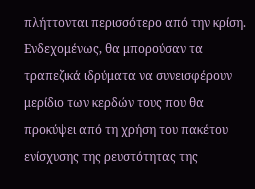πλήττονται περισσότερο από την κρίση. Ενδεχομένως, θα μπορούσαν τα τραπεζικά ιδρύματα να συνεισφέρουν μερίδιο των κερδών τους που θα προκύψει από τη χρήση του πακέτου ενίσχυσης της ρευστότητας της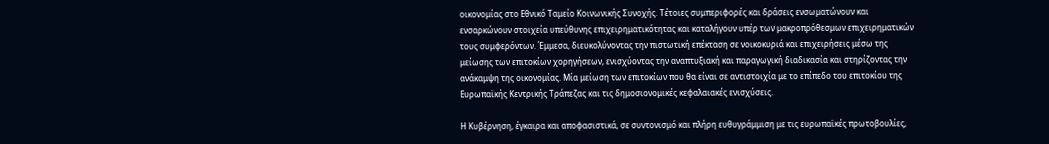οικονομίας στο Εθνικό Ταμείο Κοινωνικής Συνοχής. Τέτοιες συμπεριφορές και δράσεις ενσωματώνουν και ενσαρκώνουν στοιχεία υπεύθυνης επιχειρηματικότητας και καταλήγουν υπέρ των μακροπρόθεσμων επιχειρηματικών τους συμφερόντων. Έμμεσα, διευκολύνοντας την πιστωτική επέκταση σε νοικοκυριά και επιχειρήσεις μέσω της μείωσης των επιτοκίων χορηγήσεων, ενισχύοντας την αναπτυξιακή και παραγωγική διαδικασία και στηρίζοντας την ανάκαμψη της οικονομίας. Μία μείωση των επιτοκίων που θα είναι σε αντιστοιχία με το επίπεδο του επιτοκίου της Ευρωπαϊκής Κεντρικής Τράπεζας και τις δημοσιονομικές κεφαλαιακές ενισχύσεις.

Η Κυβέρνηση, έγκαιρα και αποφασιστικά, σε συντονισμό και πλήρη ευθυγράμμιση με τις ευρωπαϊκές πρωτοβουλίες,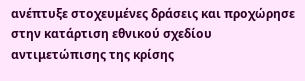ανέπτυξε στοχευμένες δράσεις και προχώρησε στην κατάρτιση εθνικού σχεδίου αντιμετώπισης της κρίσης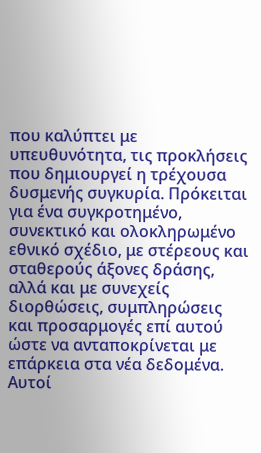που καλύπτει με υπευθυνότητα, τις προκλήσεις που δημιουργεί η τρέχουσα δυσμενής συγκυρία. Πρόκειται για ένα συγκροτημένο, συνεκτικό και ολοκληρωμένο εθνικό σχέδιο, με στέρεους και σταθερούς άξονες δράσης, αλλά και με συνεχείς διορθώσεις, συμπληρώσεις και προσαρμογές επί αυτού ώστε να ανταποκρίνεται με επάρκεια στα νέα δεδομένα. Αυτοί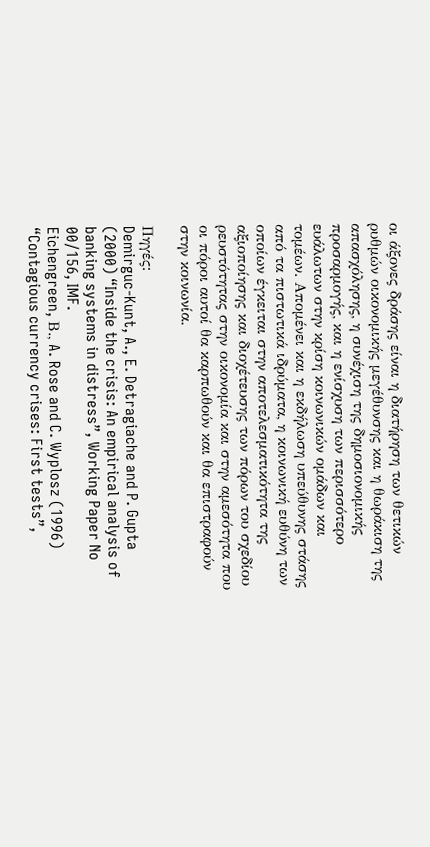οι άξονες δράσης είναι η διατήρηση των θετικών ρυθμών οικονομικής μεγέθυνσης και η θωράκιση της απασχόλησης, η συνέχιση της δημοσιονομικής προσαρμογής, και η ενίσχυση των περισσότερο ευάλωτων στην κρίση κοινωνικών ομάδων και τομέων. Απομένει και η εκδήλωση υπεύθυνης στάσης από τα πιστωτικά ιδρύματα, η κοινωνική ευθύνη των οποίων έγκειται στην αποτελεσματικότητα της αξιοποίησης και διοχέτευσης των πόρων του σχεδίου ρευστότητας στην οικονομία και στην αμεσότητα που οι πόροι αυτοί θα καρπωθούν και θα επιστραφούν στην κοινωνία.

Πηγές:
Demirguc-Kunt, A., E. Detragiache and P. Gupta (2000) “Inside the crisis: An empirical analysis of banking systems in distress”, Working Paper No 00/156, IMF.
Eichengreen, Β., A. Rose and C. Wyplosz (1996) “Contagious currency crises: First tests”,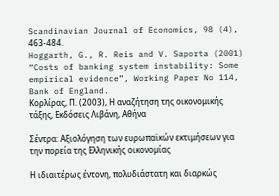Scandinavian Journal of Economics, 98 (4), 463-484.
Hoggarth, G., R. Reis and V. Saporta (2001) “Costs of banking system instability: Some empirical evidence”, Working Paper No 114, Bank of England.
Κορλίρας, Π. (2003), Η αναζήτηση της οικονομικής τάξης, Εκδόσεις Λιβάνη, Αθήνα

Σέντρα: Αξιολόγηση των ευρωπαϊκών εκτιμήσεων για την πορεία της Ελληνικής οικονομίας

Η ιδιαιτέρως έντονη, πολυδιάστατη και διαρκώς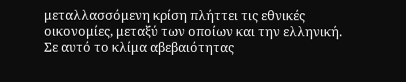μεταλλασσόμενη κρίση πλήττει τις εθνικές οικονομίες, μεταξύ των οποίων και την ελληνική.
Σε αυτό το κλίμα αβεβαιότητας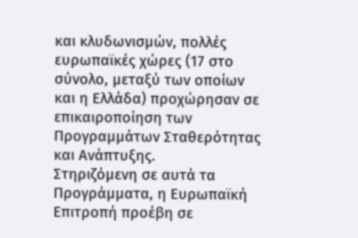και κλυδωνισμών, πολλές ευρωπαϊκές χώρες (17 στο σύνολο, μεταξύ των οποίων και η Ελλάδα) προχώρησαν σε επικαιροποίηση των Προγραμμάτων Σταθερότητας και Ανάπτυξης.
Στηριζόμενη σε αυτά τα Προγράμματα, η Ευρωπαϊκή Επιτροπή προέβη σε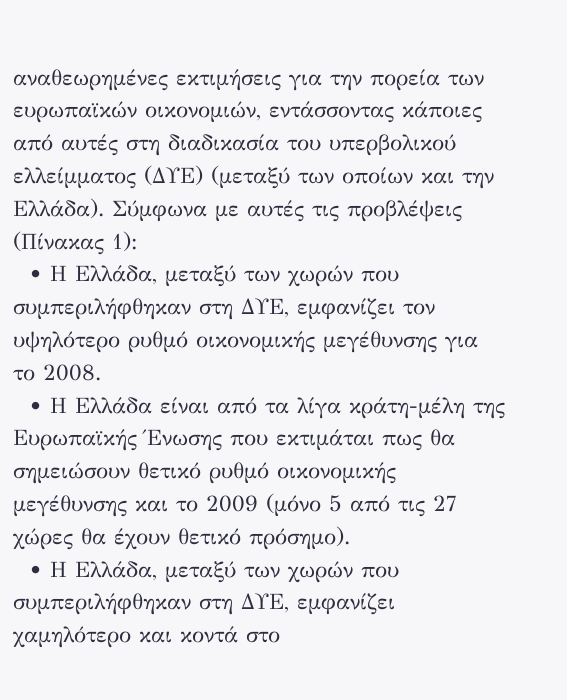αναθεωρημένες εκτιμήσεις για την πορεία των ευρωπαϊκών οικονομιών, εντάσσοντας κάποιες από αυτές στη διαδικασία του υπερβολικού ελλείμματος (ΔΥΕ) (μεταξύ των οποίων και την Ελλάδα). Σύμφωνα με αυτές τις προβλέψεις (Πίνακας 1):
  • Η Ελλάδα, μεταξύ των χωρών που συμπεριλήφθηκαν στη ΔΥΕ, εμφανίζει τον υψηλότερο ρυθμό οικονομικής μεγέθυνσης για το 2008.
  • Η Ελλάδα είναι από τα λίγα κράτη-μέλη της Ευρωπαϊκής Ένωσης που εκτιμάται πως θα σημειώσουν θετικό ρυθμό οικονομικής μεγέθυνσης και το 2009 (μόνο 5 από τις 27 χώρες θα έχουν θετικό πρόσημο).
  • Η Ελλάδα, μεταξύ των χωρών που συμπεριλήφθηκαν στη ΔΥΕ, εμφανίζει χαμηλότερο και κοντά στο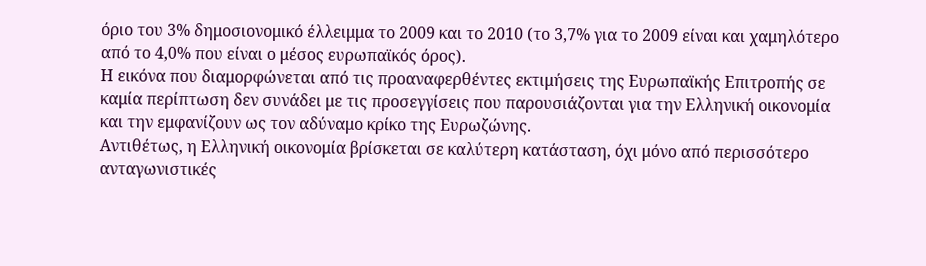όριο του 3% δημοσιονομικό έλλειμμα το 2009 και το 2010 (το 3,7% για το 2009 είναι και χαμηλότερο από το 4,0% που είναι ο μέσος ευρωπαϊκός όρος).
Η εικόνα που διαμορφώνεται από τις προαναφερθέντες εκτιμήσεις της Ευρωπαϊκής Επιτροπής σε καμία περίπτωση δεν συνάδει με τις προσεγγίσεις που παρουσιάζονται για την Ελληνική οικονομία και την εμφανίζουν ως τον αδύναμο κρίκο της Ευρωζώνης.
Αντιθέτως, η Ελληνική οικονομία βρίσκεται σε καλύτερη κατάσταση, όχι μόνο από περισσότερο ανταγωνιστικές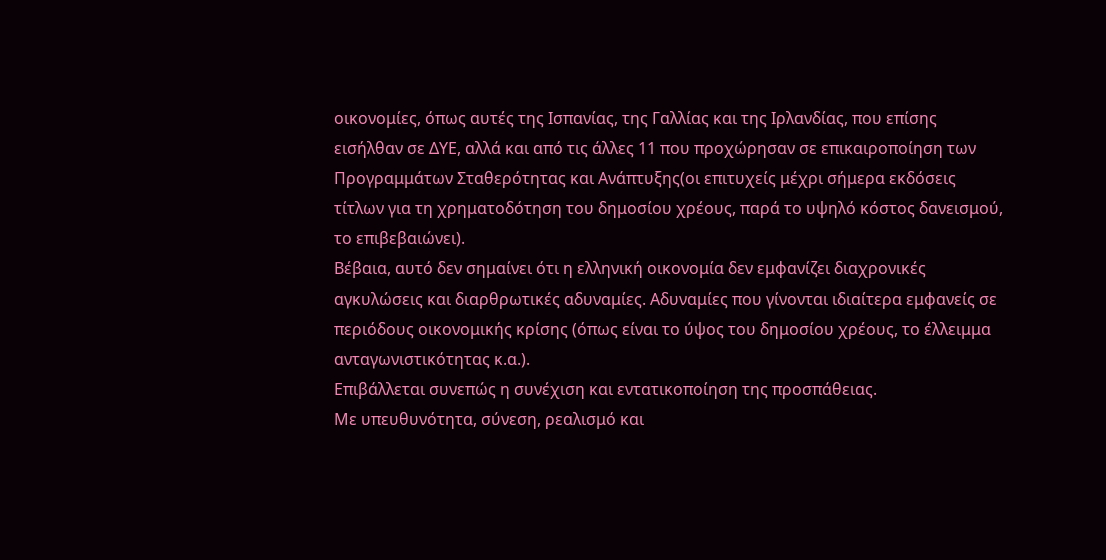οικονομίες, όπως αυτές της Ισπανίας, της Γαλλίας και της Ιρλανδίας, που επίσης εισήλθαν σε ΔΥΕ, αλλά και από τις άλλες 11 που προχώρησαν σε επικαιροποίηση των Προγραμμάτων Σταθερότητας και Ανάπτυξης(οι επιτυχείς μέχρι σήμερα εκδόσεις τίτλων για τη χρηματοδότηση του δημοσίου χρέους, παρά το υψηλό κόστος δανεισμού, το επιβεβαιώνει).
Βέβαια, αυτό δεν σημαίνει ότι η ελληνική οικονομία δεν εμφανίζει διαχρονικές αγκυλώσεις και διαρθρωτικές αδυναμίες. Αδυναμίες που γίνονται ιδιαίτερα εμφανείς σε περιόδους οικονομικής κρίσης (όπως είναι το ύψος του δημοσίου χρέους, το έλλειμμα ανταγωνιστικότητας κ.α.).
Επιβάλλεται συνεπώς η συνέχιση και εντατικοποίηση της προσπάθειας.
Με υπευθυνότητα, σύνεση, ρεαλισμό και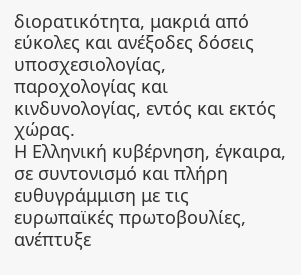διορατικότητα, μακριά από εύκολες και ανέξοδες δόσεις υποσχεσιολογίας, παροχολογίας και κινδυνολογίας, εντός και εκτός χώρας.
Η Ελληνική κυβέρνηση, έγκαιρα, σε συντονισμό και πλήρη ευθυγράμμιση με τις ευρωπαϊκές πρωτοβουλίες, ανέπτυξε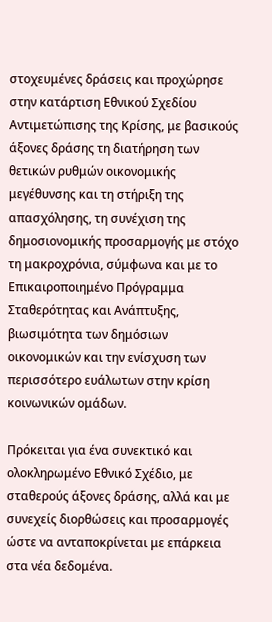στοχευμένες δράσεις και προχώρησε στην κατάρτιση Εθνικού Σχεδίου Αντιμετώπισης της Κρίσης, με βασικούς άξονες δράσης τη διατήρηση των θετικών ρυθμών οικονομικής μεγέθυνσης και τη στήριξη της απασχόλησης, τη συνέχιση της δημοσιονομικής προσαρμογής με στόχο τη μακροχρόνια, σύμφωνα και με το Επικαιροποιημένο Πρόγραμμα Σταθερότητας και Ανάπτυξης, βιωσιμότητα των δημόσιων οικονομικών και την ενίσχυση των περισσότερο ευάλωτων στην κρίση κοινωνικών ομάδων.

Πρόκειται για ένα συνεκτικό και ολοκληρωμένο Εθνικό Σχέδιο, με σταθερούς άξονες δράσης, αλλά και με συνεχείς διορθώσεις και προσαρμογές ώστε να ανταποκρίνεται με επάρκεια στα νέα δεδομένα.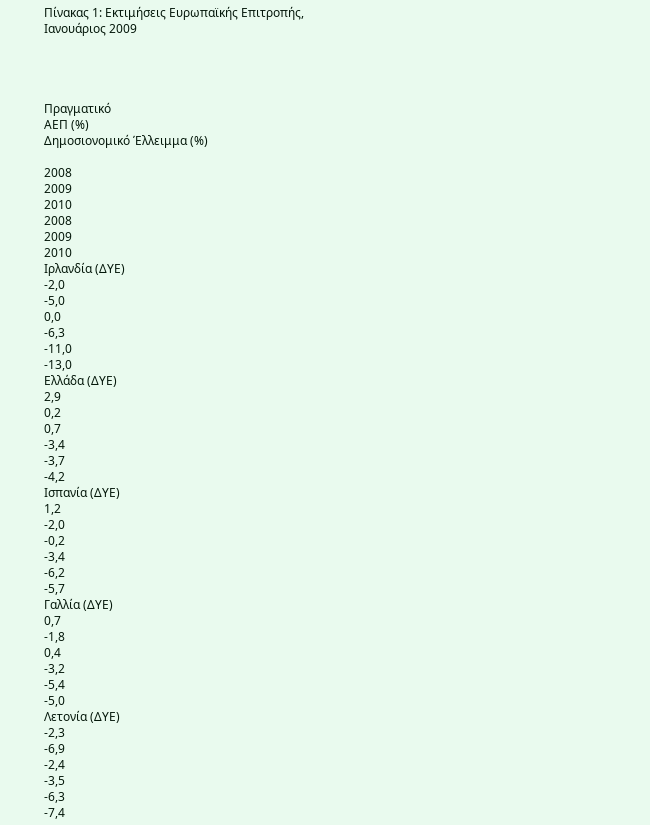Πίνακας 1: Εκτιμήσεις Ευρωπαϊκής Επιτροπής, Ιανουάριος 2009




Πραγματικό
ΑΕΠ (%)
Δημοσιονομικό Έλλειμμα (%)

2008
2009
2010
2008
2009
2010
Ιρλανδία (ΔΥΕ)
-2,0
-5,0
0,0
-6,3
-11,0
-13,0
Ελλάδα (ΔΥΕ)
2,9
0,2
0,7
-3,4
-3,7
-4,2
Ισπανία (ΔΥΕ)
1,2
-2,0
-0,2
-3,4
-6,2
-5,7
Γαλλία (ΔΥΕ)
0,7
-1,8
0,4
-3,2
-5,4
-5,0
Λετονία (ΔΥΕ)
-2,3
-6,9
-2,4
-3,5
-6,3
-7,4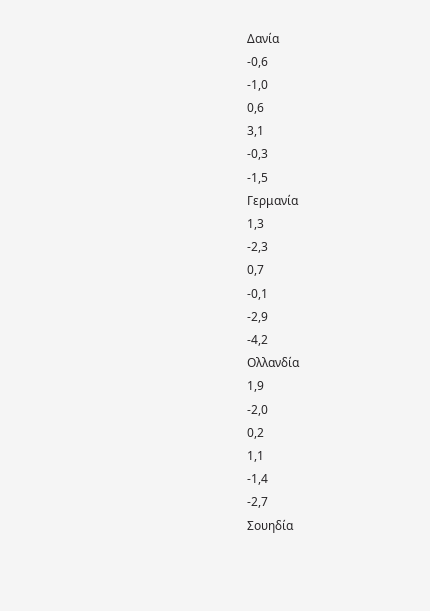Δανία
-0,6
-1,0
0,6
3,1
-0,3
-1,5
Γερμανία
1,3
-2,3
0,7
-0,1
-2,9
-4,2
Ολλανδία
1,9
-2,0
0,2
1,1
-1,4
-2,7
Σουηδία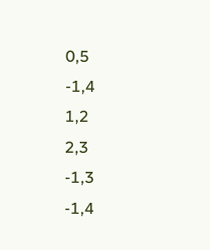0,5
-1,4
1,2
2,3
-1,3
-1,4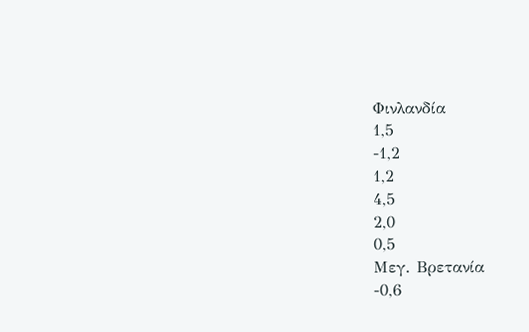Φινλανδία
1,5
-1,2
1,2
4,5
2,0
0,5
Μεγ. Βρετανία
-0,6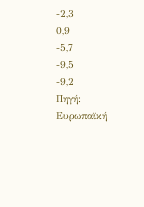-2,3
0,9
-5,7
-9,5
-9,2
Πηγή: Ευρωπαϊκή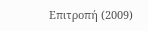Επιτροπή (2009)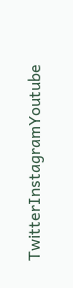TwitterInstagramYoutube